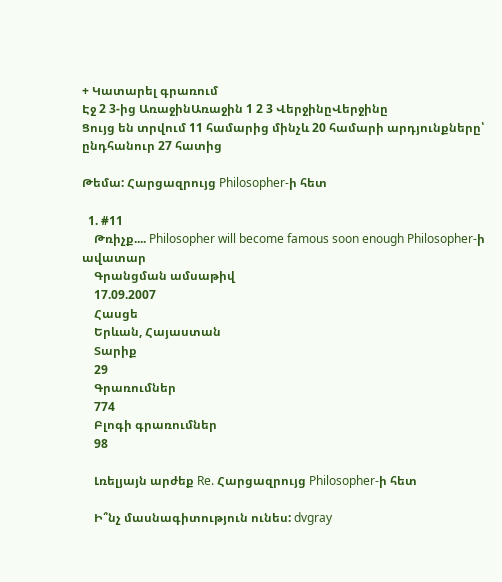+ Կատարել գրառում
Էջ 2 3-ից ԱռաջինԱռաջին 1 2 3 ՎերջինըՎերջինը
Ցույց են տրվում 11 համարից մինչև 20 համարի արդյունքները՝ ընդհանուր 27 հատից

Թեմա: Հարցազրույց Philosopher-ի հետ

  1. #11
    Թռիչք.... Philosopher will become famous soon enough Philosopher-ի ավատար
    Գրանցման ամսաթիվ
    17.09.2007
    Հասցե
    Երևան, Հայաստան
    Տարիք
    29
    Գրառումներ
    774
    Բլոգի գրառումներ
    98

    Լռելյայն արժեք Re. Հարցազրույց Philosopher-ի հետ

    Ի՞նչ մասնագիտություն ունես: dvgray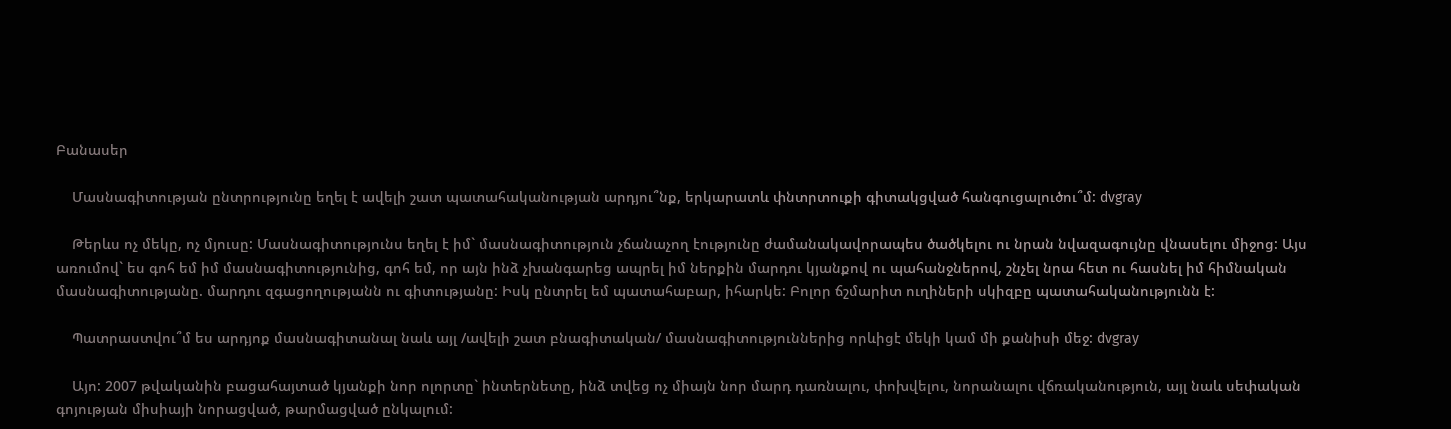Բանասեր

    Մասնագիտության ընտրությունը եղել է ավելի շատ պատահականության արդյու՞նք, երկարատև փնտրտուքի գիտակցված հանգուցալուծու՞մ: dvgray

    Թերևս ոչ մեկը, ոչ մյուսը: Մասնագիտությունս եղել է իմ` մասնագիտություն չճանաչող էությունը ժամանակավորապես ծածկելու ու նրան նվազագույնը վնասելու միջոց: Այս առումով` ես գոհ եմ իմ մասնագիտությունից, գոհ եմ, որ այն ինձ չխանգարեց ապրել իմ ներքին մարդու կյանքով ու պահանջներով, շնչել նրա հետ ու հասնել իմ հիմնական մասնագիտությանը. մարդու զգացողությանն ու գիտությանը: Իսկ ընտրել եմ պատահաբար, իհարկե: Բոլոր ճշմարիտ ուղիների սկիզբը պատահականությունն է:

    Պատրաստվու՞մ ես արդյոք մասնագիտանալ նաև այլ /ավելի շատ բնագիտական/ մասնագիտություններից որևիցէ մեկի կամ մի քանիսի մեջ: dvgray

    Այո: 2007 թվականին բացահայտած կյանքի նոր ոլորտը` ինտերնետը, ինձ տվեց ոչ միայն նոր մարդ դառնալու, փոխվելու, նորանալու վճռականություն, այլ նաև սեփական գոյության միսիայի նորացված, թարմացված ընկալում: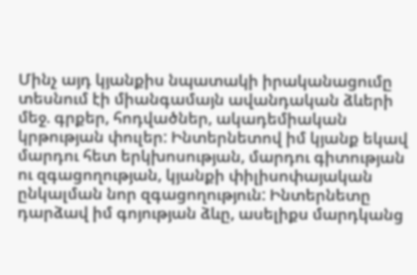Մինչ այդ կյանքիս նպատակի իրականացումը տեսնում էի միանգամայն ավանդական ձևերի մեջ. գրքեր, հոդվածներ, ակադեմիական կրթության փուլեր: Ինտերնետով իմ կյանք եկավ մարդու հետ երկխոսության, մարդու գիտության ու զգացողության, կյանքի փիլիսոփայական ընկալման նոր զգացողություն: Ինտերնետը դարձավ իմ գոյության ձևը, ասելիքս մարդկանց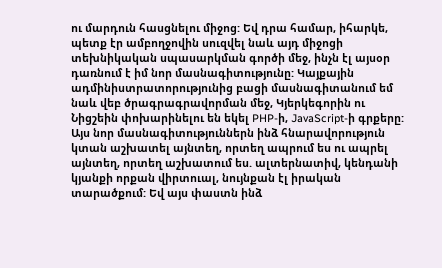ու մարդուն հասցնելու միջոց: Եվ դրա համար, իհարկե, պետք էր ամբողջովին սուզվել նաև այդ միջոցի տեխնիկական սպասարկման գործի մեջ, ինչն էլ այսօր դառնում է իմ նոր մասնագիտությունը: Կայքային ադմինիստրատորությունից բացի մասնագիտանում եմ նաև վեբ ծրագրագրավորման մեջ, Կյերկեգորին ու Նիցշեին փոխարինելու են եկել PHP-ի, JavaScript-ի գրքերը: Այս նոր մասնագիտություններն ինձ հնարավորություն կտան աշխատել այնտեղ, որտեղ ապրում ես ու ապրել այնտեղ, որտեղ աշխատում ես. ալտերնատիվ, կենդանի կյանքի որքան վիրտուալ, նույնքան էլ իրական տարածքում: Եվ այս փաստն ինձ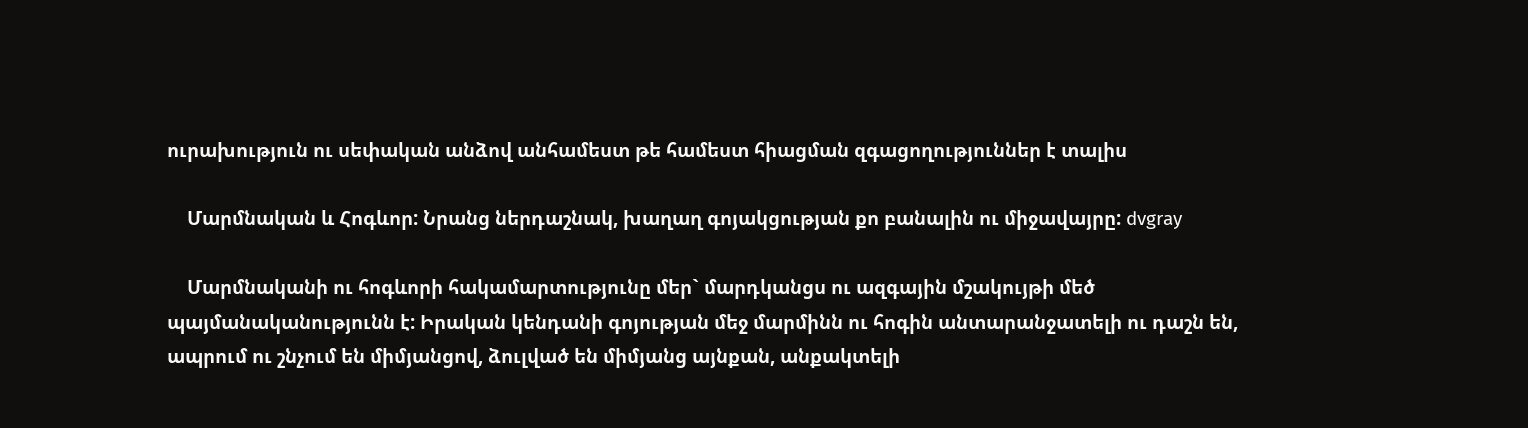ուրախություն ու սեփական անձով անհամեստ թե համեստ հիացման զգացողություններ է տալիս

    Մարմնական և Հոգևոր: Նրանց ներդաշնակ, խաղաղ գոյակցության քո բանալին ու միջավայրը: dvgray

    Մարմնականի ու հոգևորի հակամարտությունը մեր` մարդկանցս ու ազգային մշակույթի մեծ պայմանականությունն է: Իրական կենդանի գոյության մեջ մարմինն ու հոգին անտարանջատելի ու դաշն են, ապրում ու շնչում են միմյանցով, ձուլված են միմյանց այնքան, անքակտելի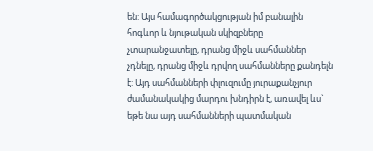են: Այս համագործակցության իմ բանալին հոգևոր և նյութական սկիզբները չտարանջատելը, դրանց միջև սահմաններ չդնելը, դրանց միջև դրվող սահմանները քանդելն է: Այդ սահմանների փլուզումը յուրաքանչյուր ժամանակակից մարդու խնդիրն է, առավել ևս` եթե նա այդ սահմանների պատմական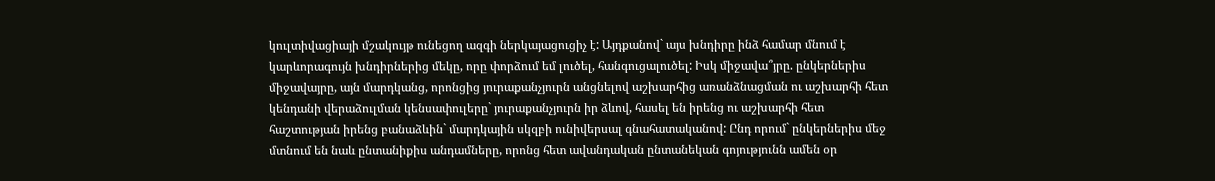կուլտիվացիայի մշակույթ ունեցող ազգի ներկայացուցիչ է: Այդքանով` այս խնդիրը ինձ համար մնում է կարևորագույն խնդիրներից մեկը, որը փորձում եմ լուծել, հանգուցալուծել: Իսկ միջավա՞յրը. ընկերներիս միջավայրը, այն մարդկանց, որոնցից յուրաքանչյուրն անցնելով աշխարհից առանձնացման ու աշխարհի հետ կենդանի վերաձուլման կենսափուլերը` յուրաքանչյուրն իր ձևով, հասել են իրենց ու աշխարհի հետ հաշտության իրենց բանաձևին` մարդկային սկզբի ունիվերսալ գնահատականով: Ընդ որում` ընկերներիս մեջ մտնում են նաև ընտանիքիս անդամները, որոնց հետ ավանդական ընտանեկան գոյությունն ամեն օր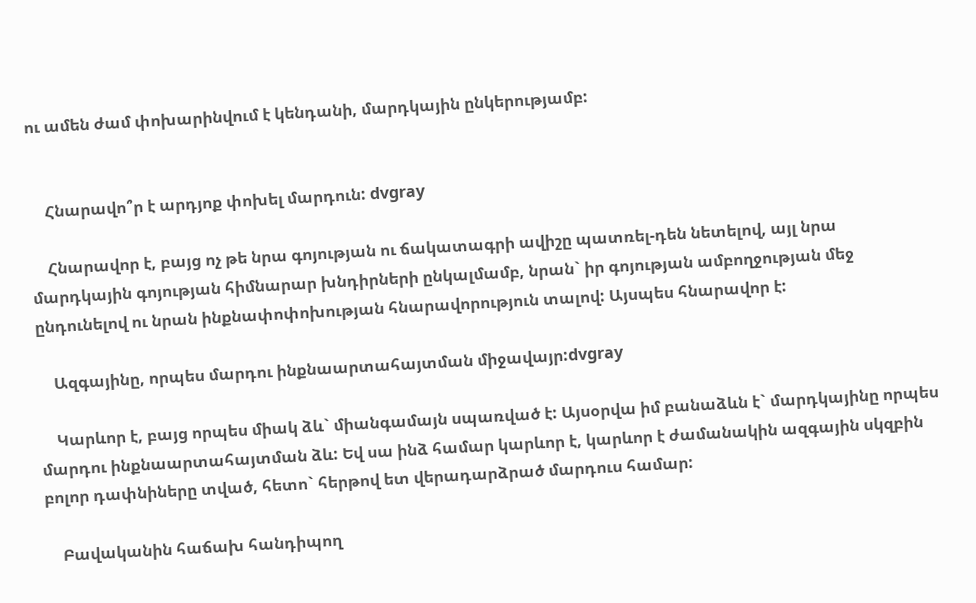ու ամեն ժամ փոխարինվում է կենդանի, մարդկային ընկերությամբ:


    Հնարավո՞ր է արդյոք փոխել մարդուն: dvgray

    Հնարավոր է, բայց ոչ թե նրա գոյության ու ճակատագրի ավիշը պատռել-դեն նետելով, այլ նրա մարդկային գոյության հիմնարար խնդիրների ընկալմամբ, նրան` իր գոյության ամբողջության մեջ ընդունելով ու նրան ինքնափոփոխության հնարավորություն տալով: Այսպես հնարավոր է:

    Ազգայինը, որպես մարդու ինքնաարտահայտման միջավայր:dvgray

    Կարևոր է, բայց որպես միակ ձև` միանգամայն սպառված է: Այսօրվա իմ բանաձևն է` մարդկայինը որպես մարդու ինքնաարտահայտման ձև: Եվ սա ինձ համար կարևոր է, կարևոր է ժամանակին ազգային սկզբին բոլոր դափնիները տված, հետո` հերթով ետ վերադարձրած մարդուս համար:

    Բավականին հաճախ հանդիպող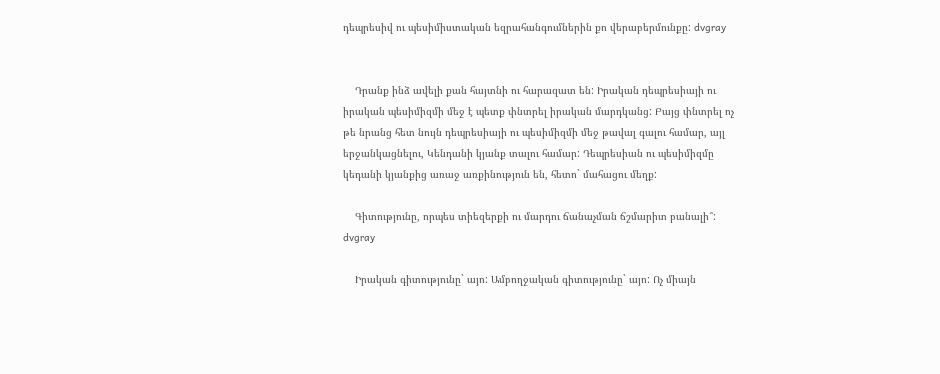դեպրեսիվ ու պեսիմիստական եզրահանգումներին քո վերաբերմունքը: dvgray


    Դրանք ինձ ավելի քան հայտնի ու հարազատ են: Իրական դեպրեսիայի ու իրական պեսիմիզմի մեջ է պետք փնտրել իրական մարդկանց: Բայց փնտրել ոչ թե նրանց հետ նույն դեպրեսիայի ու պեսիմիզմի մեջ թավալ գալու համար, այլ երջանկացնելու, Կենդանի կյանք տալու համար: Դեպրեսիան ու պեսիմիզմը կեդանի կյանքից առաջ առքինություն են, հետո` մահացու մեղք:

    Գիտությունը, որպես տիեզերքի ու մարդու ճանաչման ճշմարիտ բանալի՞: dvgray

    Իրական գիտությունը` այո: Ամբողջական գիտությունը` այո: Ոչ միայն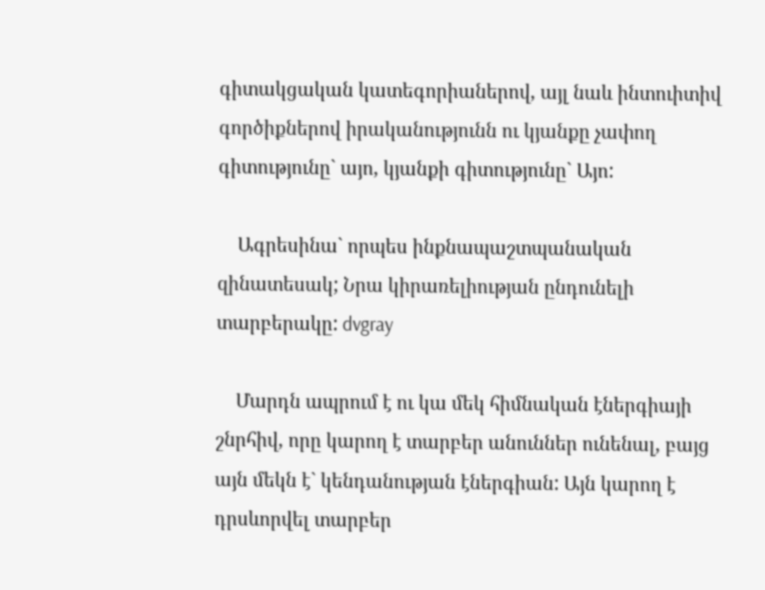գիտակցական կատեգորիաներով, այլ նաև ինտուիտիվ գործիքներով իրականությունն ու կյանքը չափող գիտությունը` այո, կյանքի գիտությունը` Այո:

    Ագրեսինա` որպես ինքնապաշտպանական զինատեսակ; Նրա կիրառելիության ընդունելի տարբերակը: dvgray

    Մարդն ապրում է ու կա մեկ հիմնական էներգիայի շնրհիվ, որը կարող է տարբեր անուններ ունենալ, բայց այն մեկն է` կենդանության էներգիան: Այն կարող է դրսևորվել տարբեր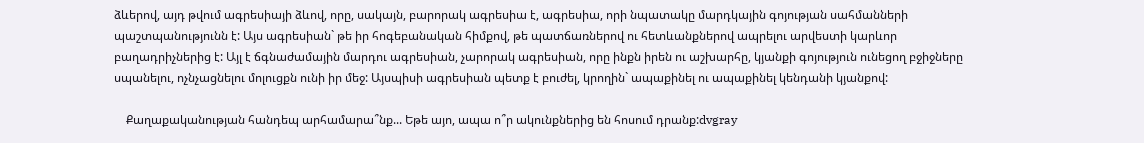ձևերով, այդ թվում ագրեսիայի ձևով, որը, սակայն, բարորակ ագրեսիա է, ագրեսիա, որի նպատակը մարդկային գոյության սահմանների պաշտպանությունն է: Այս ագրեսիան` թե իր հոգեբանական հիմքով, թե պատճառներով ու հետևանքներով ապրելու արվեստի կարևոր բաղադրիչներից է: Այլ է ճգնաժամային մարդու ագրեսիան, չարորակ ագրեսիան, որը ինքն իրեն ու աշխարհը, կյանքի գոյություն ունեցող բջիջները սպանելու, ոչնչացնելու մոլուցքն ունի իր մեջ: Այսպիսի ագրեսիան պետք է բուժել, կրողին` ապաքինել ու ապաքինել կենդանի կյանքով:

    Քաղաքականության հանդեպ արհամարա՞նք... Եթե այո, ապա ո՞ր ակունքներից են հոսում դրանք:dvgray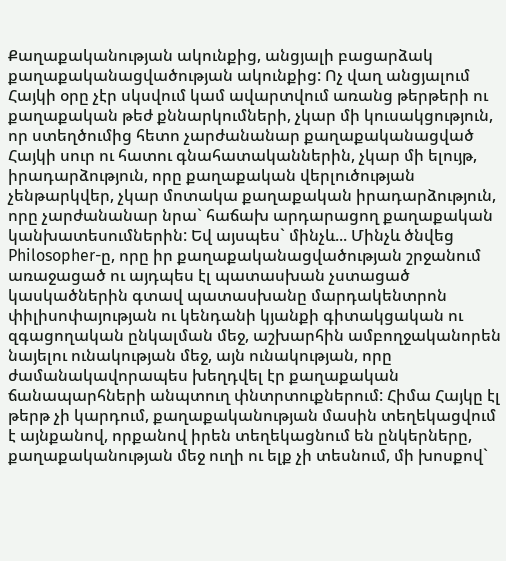Քաղաքականության ակունքից, անցյալի բացարձակ քաղաքականացվածության ակունքից: Ոչ վաղ անցյալում Հայկի օրը չէր սկսվում կամ ավարտվում առանց թերթերի ու քաղաքական թեժ քննարկումների, չկար մի կուսակցություն, որ ստեղծումից հետո չարժանանար քաղաքականացված Հայկի սուր ու հատու գնահատականներին, չկար մի ելույթ, իրադարձություն, որը քաղաքական վերլուծության չենթարկվեր, չկար մոտակա քաղաքական իրադարձություն, որը չարժանանար նրա` հաճախ արդարացող քաղաքական կանխատեսումներին: Եվ այսպես` մինչև... Մինչև ծնվեց Philosopher-ը, որը իր քաղաքականացվածության շրջանում առաջացած ու այդպես էլ պատասխան չստացած կասկածներին գտավ պատասխանը մարդակենտրոն փիլիսոփայության ու կենդանի կյանքի գիտակցական ու զգացողական ընկալման մեջ, աշխարհին ամբողջականորեն նայելու ունակության մեջ, այն ունակության, որը ժամանակավորապես խեղդվել էր քաղաքական ճանապարհների անպտուղ փնտրտուքներում: Հիմա Հայկը էլ թերթ չի կարդում, քաղաքականության մասին տեղեկացվում է այնքանով, որքանով իրեն տեղեկացնում են ընկերները, քաղաքականության մեջ ուղի ու ելք չի տեսնում, մի խոսքով`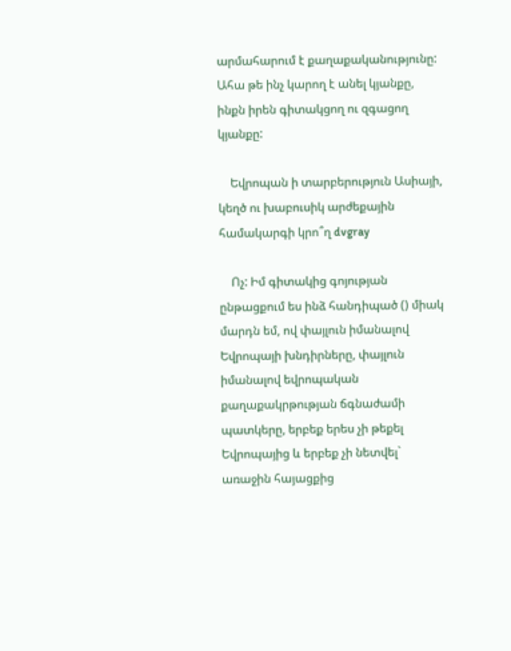արմահարում է քաղաքականությունը: Ահա թե ինչ կարող է անել կյանքը, ինքն իրեն գիտակցող ու զգացող կյանքը:

    Եվրոպան ի տարբերություն Ասիայի, կեղծ ու խաբուսիկ արժեքային համակարգի կրո՞ղ dvgray

    Ոչ: Իմ գիտակից գոյության ընթացքում ես ինձ հանդիպած () միակ մարդն եմ, ով փայլուն իմանալով Եվրոպայի խնդիրները, փայլուն իմանալով եվրոպական քաղաքակրթության ճգնաժամի պատկերը, երբեք երես չի թեքել Եվրոպայից և երբեք չի նետվել` առաջին հայացքից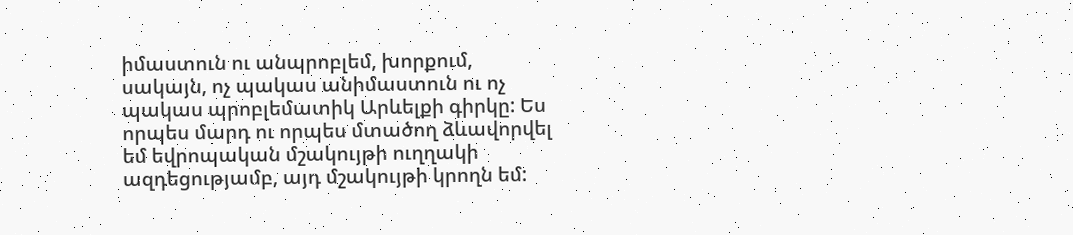իմաստուն ու անպրոբլեմ, խորքում, սակայն, ոչ պակաս անիմաստուն ու ոչ պակաս պրոբլեմատիկ Արևելքի գիրկը: Ես որպես մարդ ու որպես մտածող ձևավորվել եմ եվրոպական մշակույթի ուղղակի ազդեցությամբ, այդ մշակույթի կրողն եմ: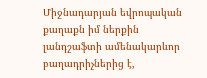Միջնադարյան եվրոպական քաղաքն իմ ներքին լանդշաֆտի ամենակարևոր բաղադրիչներից է,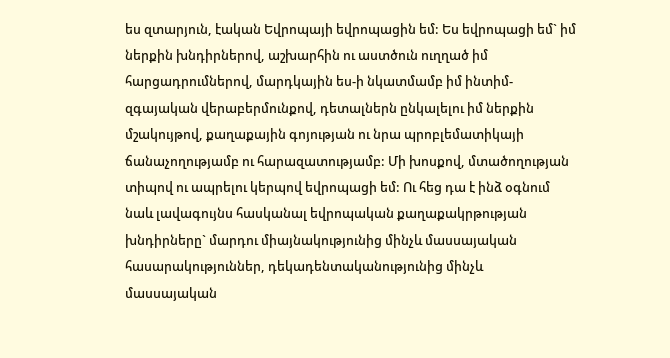ես զտարյուն, էական Եվրոպայի եվրոպացին եմ: Ես եվրոպացի եմ` իմ ներքին խնդիրներով, աշխարհին ու աստծուն ուղղած իմ հարցադրումներով, մարդկային ես-ի նկատմամբ իմ ինտիմ-զգայական վերաբերմունքով, դետալներն ընկալելու իմ ներքին մշակույթով, քաղաքային գոյության ու նրա պրոբլեմատիկայի ճանաչողությամբ ու հարազատությամբ: Մի խոսքով, մտածողության տիպով ու ապրելու կերպով եվրոպացի եմ: Ու հեց դա է ինձ օգնում նաև լավագույնս հասկանալ եվրոպական քաղաքակրթության խնդիրները` մարդու միայնակությունից մինչև մասսայական հասարակություններ, դեկադենտականությունից մինչև մասսայական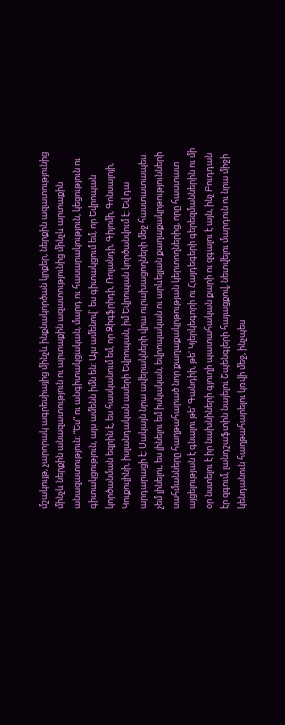մշակույթ, չարորակ ագրեսիայից մինչև ինքնակործան կրքեր, ներքին ազատությունից մինչև ներքին անազատություն ու արտաքին ազատությունից մինչև արտաքին անազատություն: “Ես” ու անգիտակցական, մարդ ու հասարակություն, կեցություն ու գիտակցություն, այս ամենն իմն են: Այս ամենով` ես գիտակցում եմ, որ Եվրոպան կործանման եզրին է, ես հասկանում եմ, որ Զիգֆրիդի, Ռոլանդի, Գիյոմի, Գոնսալոյի, Կուքուլինի, իսլանդական ասերի Եվրոպան, իմ Եվրոպան կործանվում է: Եվ դա արդարացի է: Սակայն նրա ավերակների վրա ուրախացողների մեջ հաստատապես չեմ լինելու, ես լինելու եմ իսկական, եվրոպական ու արևելյան քաղաքակրթությունների սահմանները հաղթահարած նոր քաղաքակրթության կերտողներից, որը հաստատ այցելության է գնալու թե' Գանդիի, թե' Կյերկեգորի ու Հայդեգերի գերեզմաններին ու մի օր նստելու է իր նախնիների գյուղի պատահական քարի ու զգալու է այն, ինչ Բուդդան էր զգում, լանդշաֆտին նայելու Շպենգլերի հայացքով, նետվելու մարդուն ու նրա միջի կենդանուն հաղթահարելու կռվի մեջ, ինչպես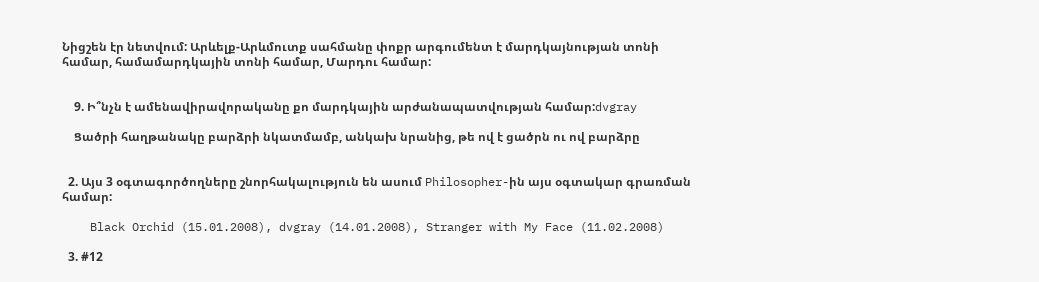Նիցշեն էր նետվում: Արևելք-Արևմուտք սահմանը փոքր արգումենտ է մարդկայնության տոնի համար, համամարդկային տոնի համար, Մարդու համար:


    9. Ի՞նչն է ամենավիրավորականը քո մարդկային արժանապատվության համար:dvgray

    Ցածրի հաղթանակը բարձրի նկատմամբ, անկախ նրանից, թե ով է ցածրն ու ով բարձրը


  2. Այս 3 օգտագործողները շնորհակալություն են ասում Philosopher-ին այս օգտակար գրառման համար:

    Black Orchid (15.01.2008), dvgray (14.01.2008), Stranger with My Face (11.02.2008)

  3. #12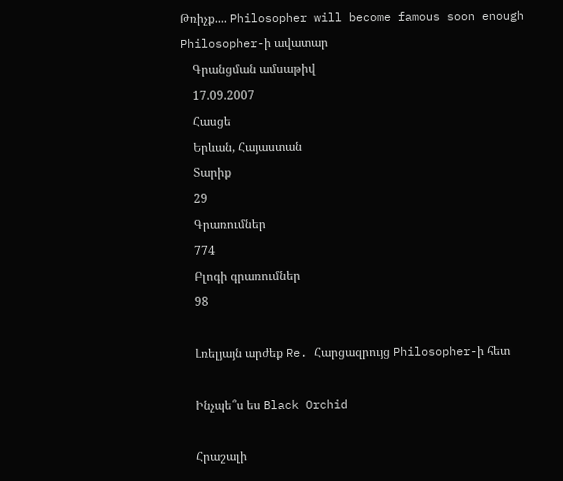Թռիչք.... Philosopher will become famous soon enough Philosopher-ի ավատար
    Գրանցման ամսաթիվ
    17.09.2007
    Հասցե
    Երևան, Հայաստան
    Տարիք
    29
    Գրառումներ
    774
    Բլոգի գրառումներ
    98

    Լռելյայն արժեք Re. Հարցազրույց Philosopher-ի հետ

    Ինչպե՞ս ես Black Orchid

    Հրաշալի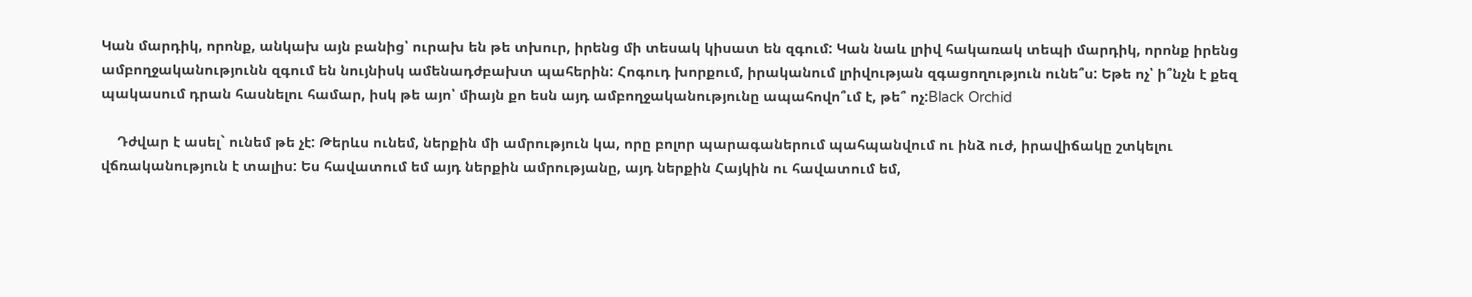Կան մարդիկ, որոնք, անկախ այն բանից՝ ուրախ են թե տխուր, իրենց մի տեսակ կիսատ են զգում: Կան նաև լրիվ հակառակ տեպի մարդիկ, որոնք իրենց ամբողջականությունն զգում են նույնիսկ ամենադժբախտ պահերին: Հոգուդ խորքում, իրականում լրիվության զգացողություն ունե՞ս: Եթե ոչ՝ ի՞նչն է քեզ պակասում դրան հասնելու համար, իսկ թե այո՝ միայն քո եսն այդ ամբողջականությունը ապահովո՞ւմ է, թե՞ ոչ:Black Orchid

    Դժվար է ասել` ունեմ թե չէ: Թերևս ունեմ, ներքին մի ամրություն կա, որը բոլոր պարագաներում պահպանվում ու ինձ ուժ, իրավիճակը շտկելու վճռականություն է տալիս: Ես հավատում եմ այդ ներքին ամրությանը, այդ ներքին Հայկին ու հավատում եմ,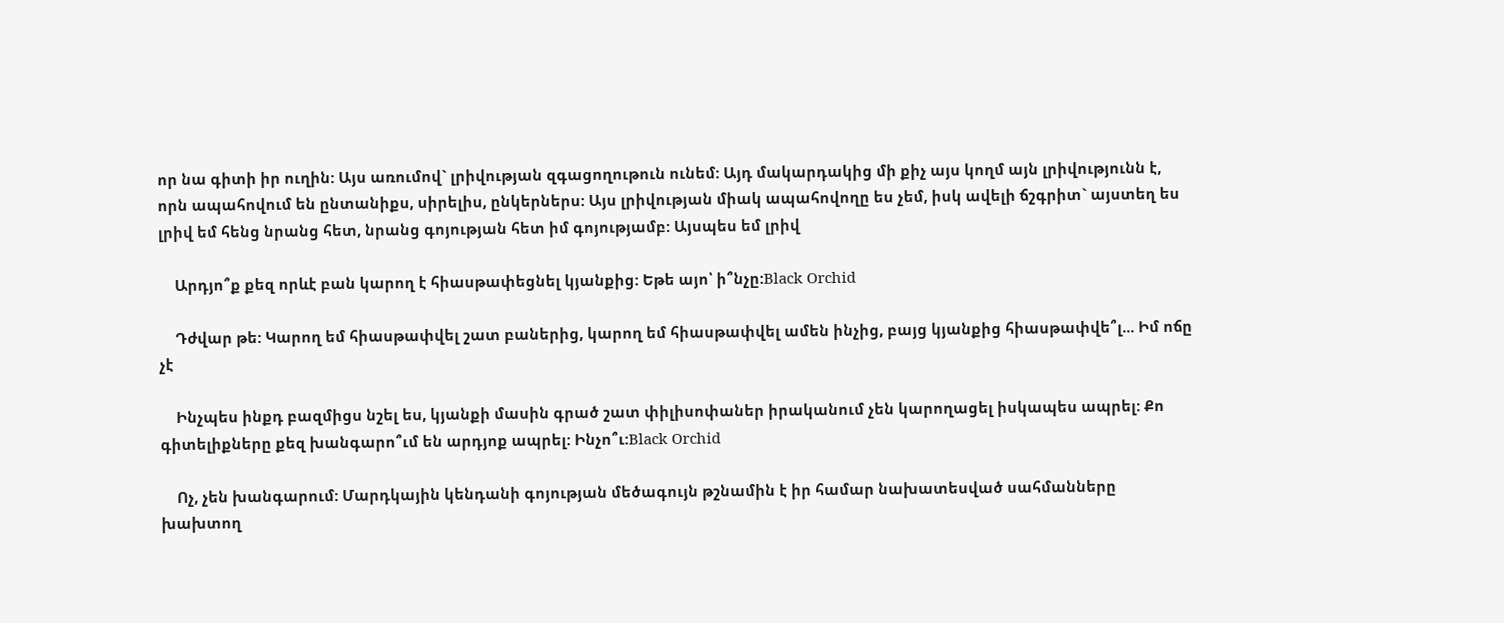որ նա գիտի իր ուղին: Այս առումով` լրիվության զգացողութուն ունեմ: Այդ մակարդակից մի քիչ այս կողմ այն լրիվությունն է, որն ապահովում են ընտանիքս, սիրելիս, ընկերներս: Այս լրիվության միակ ապահովողը ես չեմ, իսկ ավելի ճշգրիտ` այստեղ ես լրիվ եմ հենց նրանց հետ, նրանց գոյության հետ իմ գոյությամբ: Այսպես եմ լրիվ

    Արդյո՞ք քեզ որևէ բան կարող է հիասթափեցնել կյանքից: Եթե այո՝ ի՞նչը:Black Orchid

    Դժվար թե: Կարող եմ հիասթափվել շատ բաներից, կարող եմ հիասթափվել ամեն ինչից, բայց կյանքից հիասթափվե՞լ... Իմ ոճը չէ

    Ինչպես ինքդ բազմիցս նշել ես, կյանքի մասին գրած շատ փիլիսոփաներ իրականում չեն կարողացել իսկապես ապրել: Քո գիտելիքները քեզ խանգարո՞ւմ են արդյոք ապրել: Ինչո՞ւ:Black Orchid

    Ոչ, չեն խանգարում: Մարդկային կենդանի գոյության մեծագույն թշնամին է իր համար նախատեսված սահմանները խախտող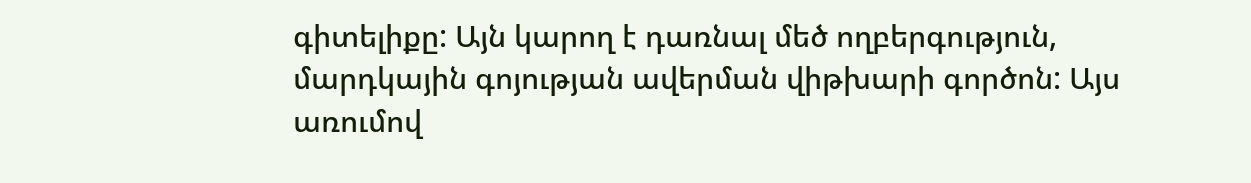գիտելիքը: Այն կարող է դառնալ մեծ ողբերգություն, մարդկային գոյության ավերման վիթխարի գործոն: Այս առումով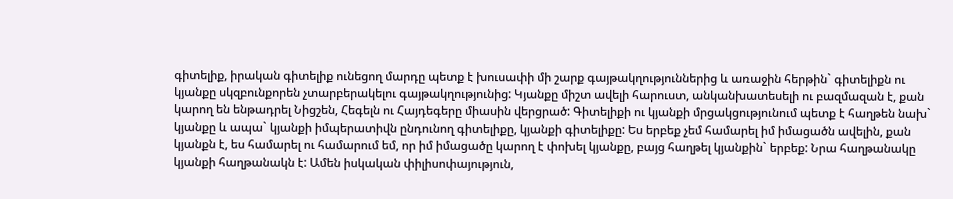գիտելիք, իրական գիտելիք ունեցող մարդը պետք է խուսափի մի շարք գայթակղություններից և առաջին հերթին` գիտելիքն ու կյանքը սկզբունքորեն չտարբերակելու գայթակղությունից: Կյանքը միշտ ավելի հարուստ, անկանխատեսելի ու բազմազան է, քան կարող են ենթադրել Նիցշեն, Հեգելն ու Հայդեգերը միասին վերցրած: Գիտելիքի ու կյանքի մրցակցությունում պետք է հաղթեն նախ` կյանքը և ապա` կյանքի իմպերատիվն ընդունող գիտելիքը, կյանքի գիտելիքը: Ես երբեք չեմ համարել իմ իմացածն ավելին, քան կյանքն է, ես համարել ու համարում եմ, որ իմ իմացածը կարող է փոխել կյանքը, բայց հաղթել կյանքին` երբեք: Նրա հաղթանակը կյանքի հաղթանակն է: Ամեն իսկական փիլիսոփայություն,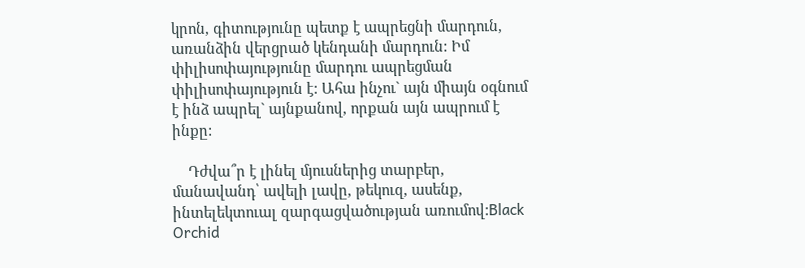կրոն, գիտությունը պետք է ապրեցնի մարդուն, առանձին վերցրած կենդանի մարդուն: Իմ փիլիսոփայությունը մարդու ապրեցման փիլիսոփայություն է: Ահա ինչու` այն միայն օգնում է ինձ ապրել` այնքանով, որքան այն ապրում է ինքը:

    Դժվա՞ր է լինել մյուսներից տարբեր, մանավանդ՝ ավելի լավը, թեկուզ, ասենք, ինտելեկտուալ զարգացվածության առումով:Black Orchid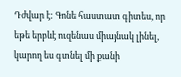Դժվար է: Գոնե հաստատ գիտես, որ եթե երբևէ ուզենաս միայնակ լինել, կարող ես գտնել մի քանի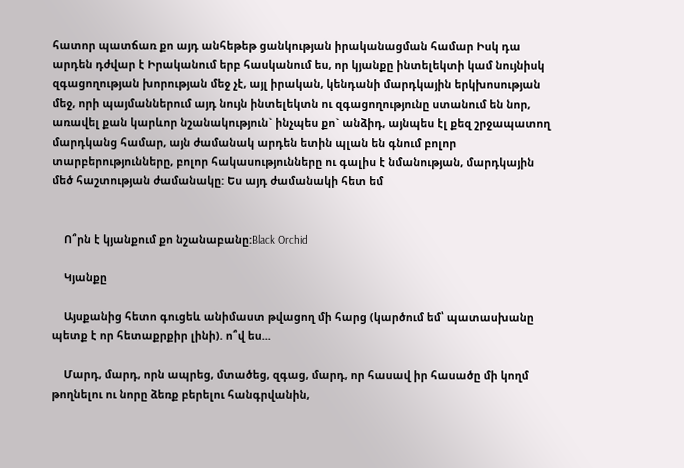հատոր պատճառ քո այդ անհեթեթ ցանկության իրականացման համար Իսկ դա արդեն դժվար է Իրականում երբ հասկանում ես, որ կյանքը ինտելեկտի կամ նույնիսկ զգացողության խորության մեջ չէ, այլ իրական, կենդանի մարդկային երկխոսության մեջ, որի պայմաններում այդ նույն ինտելեկտն ու զգացողությունը ստանում են նոր, առավել քան կարևոր նշանակություն` ինչպես քո` անձիդ, այնպես էլ քեզ շրջապատող մարդկանց համար, այն ժամանակ արդեն ետին պլան են գնում բոլոր տարբերությունները, բոլոր հակասությունները ու գալիս է նմանության, մարդկային մեծ հաշտության ժամանակը: Ես այդ ժամանակի հետ եմ


    Ո՞րն է կյանքում քո նշանաբանը:Black Orchid

    Կյանքը

    Այսքանից հետո գուցեև անիմաստ թվացող մի հարց (կարծում եմ՝ պատասխանը պետք է որ հետաքրքիր լինի). ո՞վ ես...

    Մարդ, մարդ, որն ապրեց, մտածեց, զգաց, մարդ, որ հասավ իր հասածը մի կողմ թողնելու ու նորը ձեռք բերելու հանգրվանին,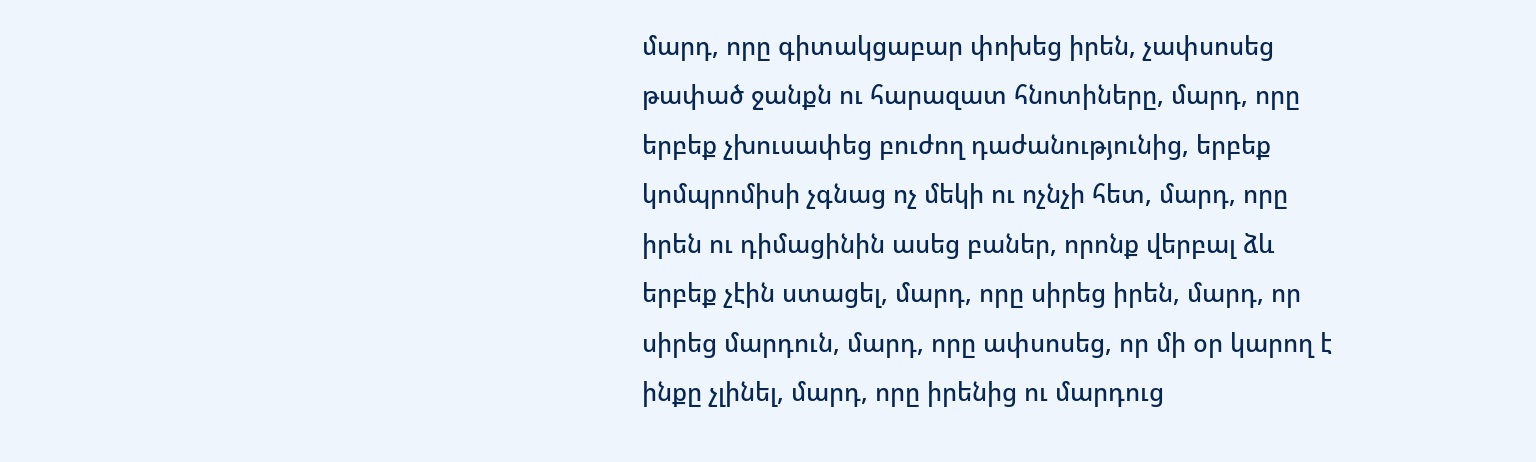մարդ, որը գիտակցաբար փոխեց իրեն, չափսոսեց թափած ջանքն ու հարազատ հնոտիները, մարդ, որը երբեք չխուսափեց բուժող դաժանությունից, երբեք կոմպրոմիսի չգնաց ոչ մեկի ու ոչնչի հետ, մարդ, որը իրեն ու դիմացինին ասեց բաներ, որոնք վերբալ ձև երբեք չէին ստացել, մարդ, որը սիրեց իրեն, մարդ, որ սիրեց մարդուն, մարդ, որը ափսոսեց, որ մի օր կարող է ինքը չլինել, մարդ, որը իրենից ու մարդուց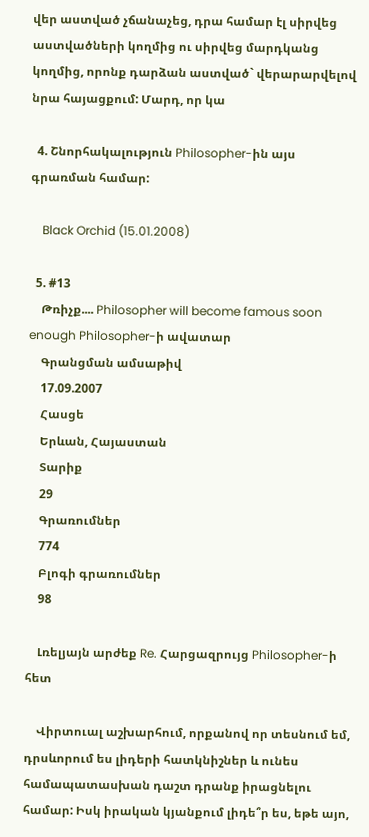վեր աստված չճանաչեց, դրա համար էլ սիրվեց աստվածների կողմից ու սիրվեց մարդկանց կողմից, որոնք դարձան աստված` վերարարվելով նրա հայացքում: Մարդ, որ կա

  4. Շնորհակալություն Philosopher-ին այս գրառման համար:

    Black Orchid (15.01.2008)

  5. #13
    Թռիչք.... Philosopher will become famous soon enough Philosopher-ի ավատար
    Գրանցման ամսաթիվ
    17.09.2007
    Հասցե
    Երևան, Հայաստան
    Տարիք
    29
    Գրառումներ
    774
    Բլոգի գրառումներ
    98

    Լռելյայն արժեք Re. Հարցազրույց Philosopher-ի հետ

    Վիրտուալ աշխարհում, որքանով որ տեսնում եմ, դրսևորում ես լիդերի հատկնիշներ և ունես համապատասխան դաշտ դրանք իրացնելու համար: Իսկ իրական կյանքում լիդե՞ր ես, եթե այո,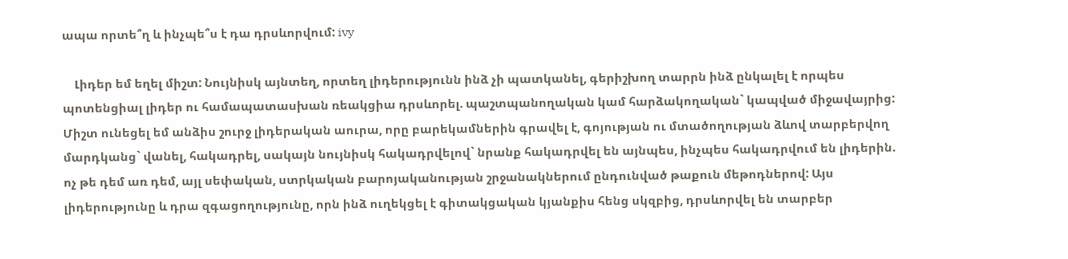ապա որտե՞ղ և ինչպե՞ս է դա դրսևորվում: ivy

    Լիդեր եմ եղել միշտ: Նույնիսկ այնտեղ, որտեղ լիդերությունն ինձ չի պատկանել, գերիշխող տարրն ինձ ընկալել է որպես պոտենցիալ լիդեր ու համապատասխան ռեակցիա դրսևորել. պաշտպանողական կամ հարձակողական` կապված միջավայրից: Միշտ ունեցել եմ անձիս շուրջ լիդերական աուրա, որը բարեկամներին գրավել է, գոյության ու մտածողության ձևով տարբերվող մարդկանց` վանել, հակադրել, սակայն նույնիսկ հակադրվելով` նրանք հակադրվել են այնպես, ինչպես հակադրվում են լիդերին. ոչ թե դեմ առ դեմ, այլ սեփական, ստրկական բարոյականության շրջանակներում ընդունված թաքուն մեթոդներով: Այս լիդերությունը և դրա զգացողությունը, որն ինձ ուղեկցել է գիտակցական կյանքիս հենց սկզբից, դրսևորվել են տարբեր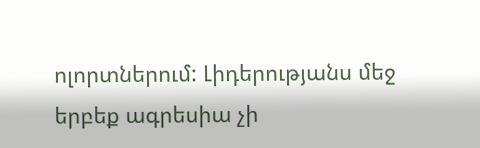ոլորտներում: Լիդերությանս մեջ երբեք ագրեսիա չի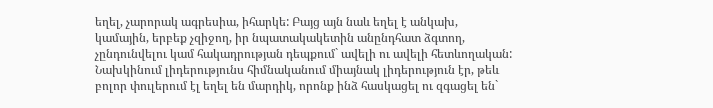եղել, չարորակ ագրեսիա, իհարկե: Բայց այն նաև եղել է անկախ, կամային, երբեք չզիջող, իր նպատակակետին անընդհատ ձգտող, չընդունվելու կամ հակադրության դեպքում` ավելի ու ավելի հետևողական: Նախկինում լիդերությունս հիմնականում միայնակ լիդերություն էր, թեև բոլոր փուլերում էլ եղել են մարդիկ, որոնք ինձ հասկացել ու զգացել են`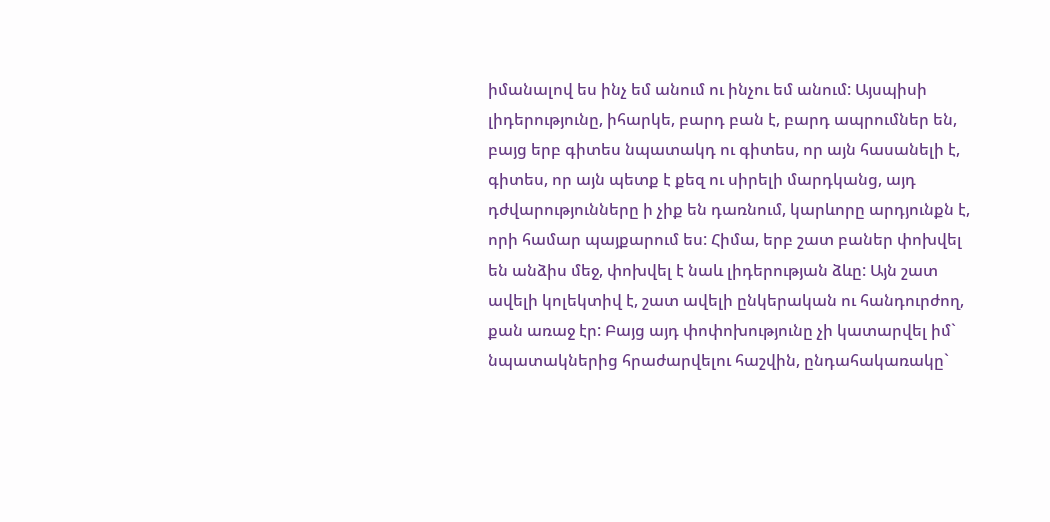իմանալով ես ինչ եմ անում ու ինչու եմ անում: Այսպիսի լիդերությունը, իհարկե, բարդ բան է, բարդ ապրումներ են, բայց երբ գիտես նպատակդ ու գիտես, որ այն հասանելի է, գիտես, որ այն պետք է քեզ ու սիրելի մարդկանց, այդ դժվարությունները ի չիք են դառնում, կարևորը արդյունքն է, որի համար պայքարում ես: Հիմա, երբ շատ բաներ փոխվել են անձիս մեջ, փոխվել է նաև լիդերության ձևը: Այն շատ ավելի կոլեկտիվ է, շատ ավելի ընկերական ու հանդուրժող, քան առաջ էր: Բայց այդ փոփոխությունը չի կատարվել իմ` նպատակներից հրաժարվելու հաշվին, ընդահակառակը`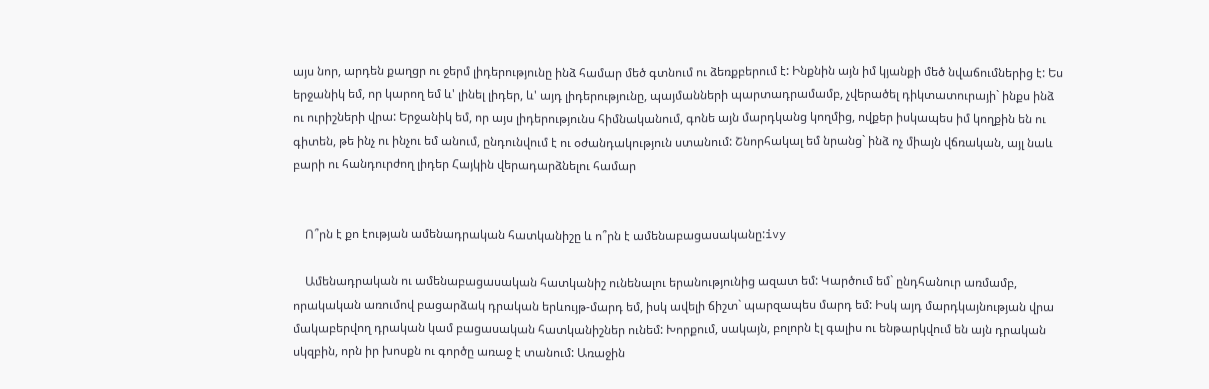այս նոր, արդեն քաղցր ու ջերմ լիդերությունը ինձ համար մեծ գտնում ու ձեռքբերում է: Ինքնին այն իմ կյանքի մեծ նվաճումներից է: Ես երջանիկ եմ, որ կարող եմ և' լինել լիդեր, և' այդ լիդերությունը, պայմանների պարտադրամամբ, չվերածել դիկտատուրայի` ինքս ինձ ու ուրիշների վրա: Երջանիկ եմ, որ այս լիդերությունս հիմնականում, գոնե այն մարդկանց կողմից, ովքեր իսկապես իմ կողքին են ու գիտեն, թե ինչ ու ինչու եմ անում, ընդունվում է ու օժանդակություն ստանում: Շնորհակալ եմ նրանց` ինձ ոչ միայն վճռական, այլ նաև բարի ու հանդուրժող լիդեր Հայկին վերադարձնելու համար


    Ո՞րն է քո էության ամենադրական հատկանիշը և ո՞րն է ամենաբացասականը:ivy

    Ամենադրական ու ամենաբացասական հատկանիշ ունենալու երանությունից ազատ եմ: Կարծում եմ` ընդհանուր առմամբ, որակական առումով բացարձակ դրական երևույթ-մարդ եմ, իսկ ավելի ճիշտ` պարզապես մարդ եմ: Իսկ այդ մարդկայնության վրա մակաբերվող դրական կամ բացասական հատկանիշներ ունեմ: Խորքում, սակայն, բոլորն էլ գալիս ու ենթարկվում են այն դրական սկզբին, որն իր խոսքն ու գործը առաջ է տանում: Առաջին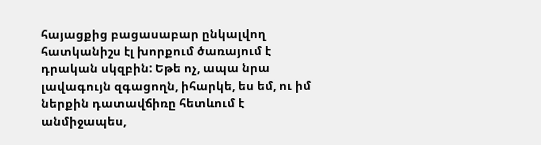հայացքից բացասաբար ընկալվող հատկանիշս էլ խորքում ծառայում է դրական սկզբին: Եթե ոչ, ապա նրա լավագույն զգացողն, իհարկե, ես եմ, ու իմ ներքին դատավճիռը հետևում է անմիջապես,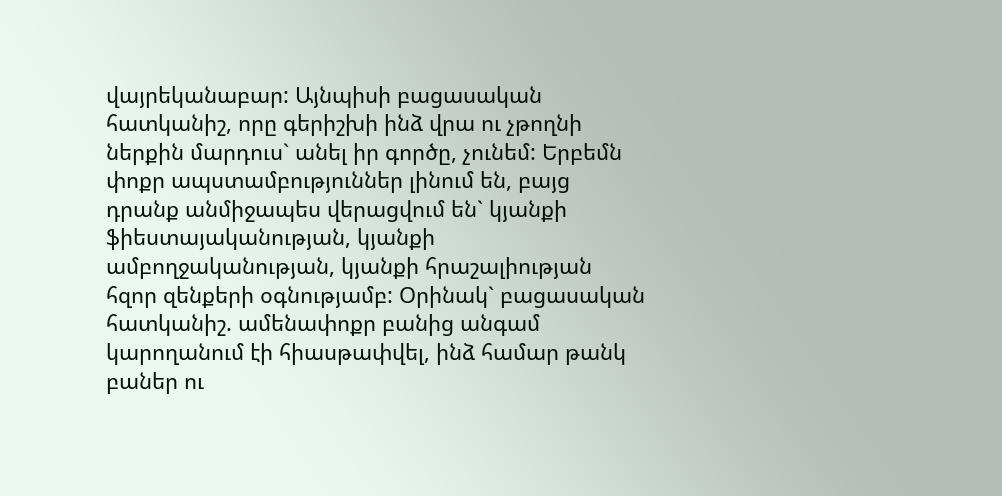վայրեկանաբար: Այնպիսի բացասական հատկանիշ, որը գերիշխի ինձ վրա ու չթողնի ներքին մարդուս` անել իր գործը, չունեմ: Երբեմն փոքր ապստամբություններ լինում են, բայց դրանք անմիջապես վերացվում են` կյանքի ֆիեստայականության, կյանքի ամբողջականության, կյանքի հրաշալիության հզոր զենքերի օգնությամբ: Օրինակ` բացասական հատկանիշ. ամենափոքր բանից անգամ կարողանում էի հիասթափվել, ինձ համար թանկ բաներ ու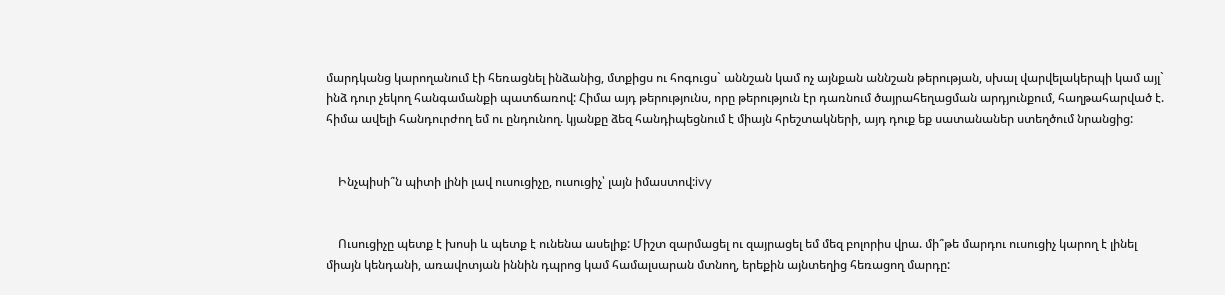մարդկանց կարողանում էի հեռացնել ինձանից, մտքիցս ու հոգուցս` աննշան կամ ոչ այնքան աննշան թերության, սխալ վարվելակերպի կամ այլ` ինձ դուր չեկող հանգամանքի պատճառով: Հիմա այդ թերությունս, որը թերություն էր դառնում ծայրահեղացման արդյունքում, հաղթահարված է. հիմա ավելի հանդուրժող եմ ու ընդունող. կյանքը ձեզ հանդիպեցնում է միայն հրեշտակների, այդ դուք եք սատանաներ ստեղծում նրանցից:


    Ինչպիսի՞ն պիտի լինի լավ ուսուցիչը, ուսուցիչ՝ լայն իմաստով:ivy


    Ուսուցիչը պետք է խոսի և պետք է ունենա ասելիք: Միշտ զարմացել ու զայրացել եմ մեզ բոլորիս վրա. մի՞թե մարդու ուսուցիչ կարող է լինել միայն կենդանի, առավոտյան իննին դպրոց կամ համալսարան մտնող, երեքին այնտեղից հեռացող մարդը: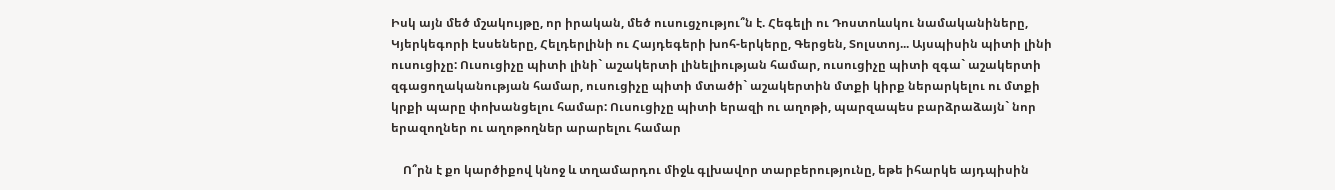Իսկ այն մեծ մշակույթը, որ իրական, մեծ ուսուցչությու՞ն է. Հեգելի ու Դոստոևսկու նամականիները, Կյերկեգորի էսսեները, Հելդերլինի ու Հայդեգերի խոհ-երկերը, Գերցեն, Տոլստոյ... Այսպիսին պիտի լինի ուսուցիչը: Ուսուցիչը պիտի լինի` աշակերտի լինելիության համար, ուսուցիչը պիտի զգա` աշակերտի զգացողականության համար, ուսուցիչը պիտի մտածի` աշակերտին մտքի կիրք ներարկելու ու մտքի կրքի պարը փոխանցելու համար: Ուսուցիչը պիտի երազի ու աղոթի, պարզապես բարձրաձայն` նոր երազողներ ու աղոթողներ արարելու համար

    Ո՞րն է քո կարծիքով կնոջ և տղամարդու միջև գլխավոր տարբերությունը, եթե իհարկե այդպիսին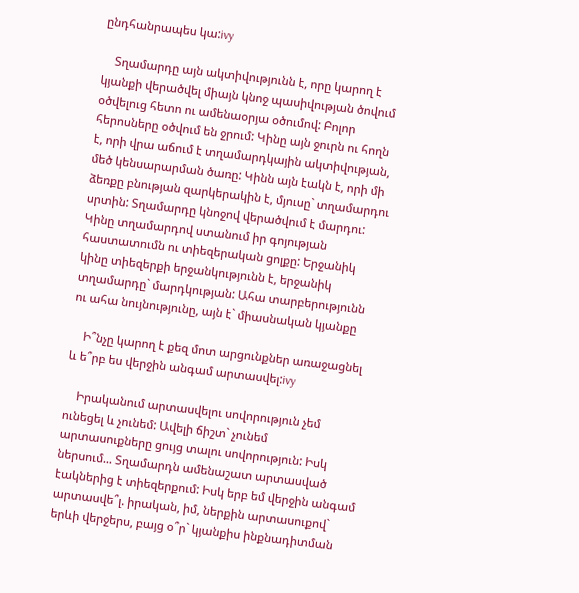ընդհանրապես կա:ivy

    Տղամարդը այն ակտիվությունն է, որը կարող է կյանքի վերածվել միայն կնոջ պասիվության ծովում օծվելուց հետո ու ամենաօրյա օծումով: Բոլոր հերոսները օծվում են ջրում: Կինը այն ջուրն ու հողն է, որի վրա աճում է տղամարդկային ակտիվության, մեծ կենսարարման ծառը: Կինն այն էակն է, որի մի ձեռքը բնության զարկերակին է, մյուսը` տղամարդու սրտին: Տղամարդը կնոջով վերածվում է մարդու: Կինը տղամարդով ստանում իր գոյության հաստատումն ու տիեզերական ցոլքը: Երջանիկ կինը տիեզերքի երջանկությունն է, երջանիկ տղամարդը` մարդկության: Ահա տարբերությունն ու ահա նույնությունը, այն է` միասնական կյանքը

    Ի՞նչը կարող է քեզ մոտ արցունքներ առաջացնել և ե՞րբ ես վերջին անգամ արտասվել:ivy

    Իրականում արտասվելու սովորություն չեմ ունեցել և չունեմ: Ավելի ճիշտ` չունեմ արտասուքները ցույց տալու սովորություն: Իսկ ներսում... Տղամարդն ամենաշատ արտասված էակներից է տիեզերքում: Իսկ երբ եմ վերջին անգամ արտասվե՞լ. իրական, իմ, ներքին արտասուքով` երևի վերջերս, բայց օ՞ր` կյանքիս ինքնադիտման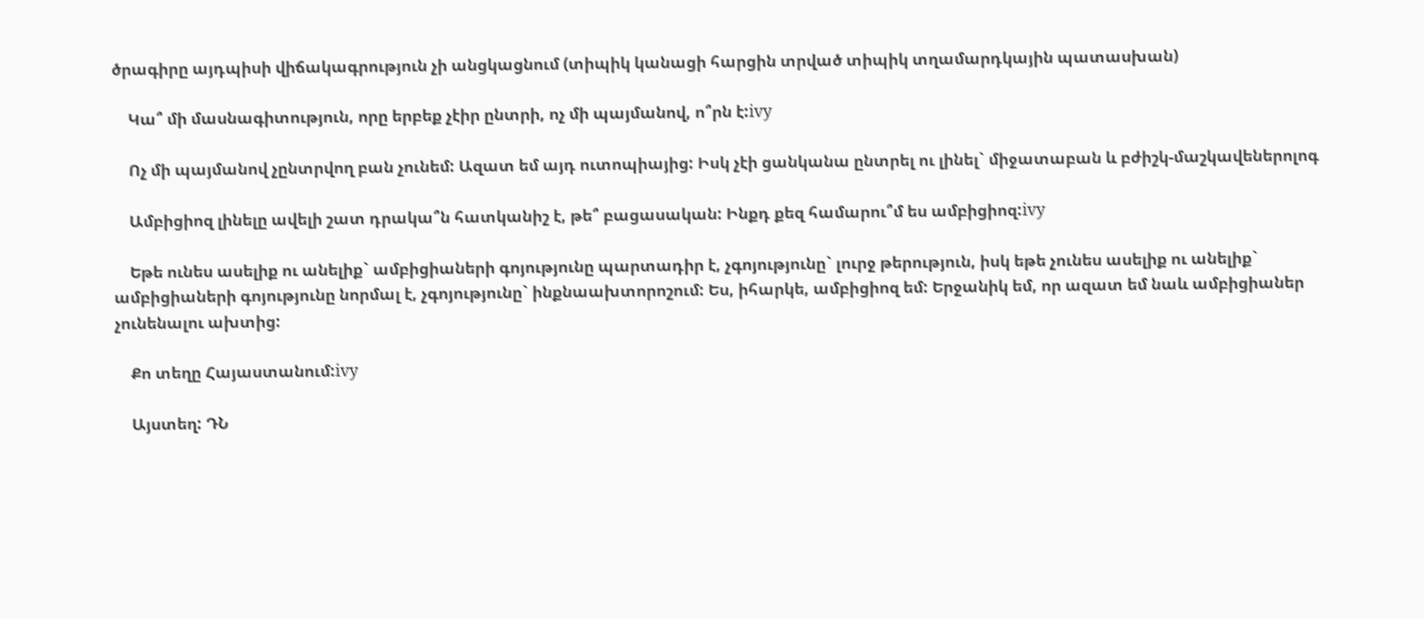ծրագիրը այդպիսի վիճակագրություն չի անցկացնում (տիպիկ կանացի հարցին տրված տիպիկ տղամարդկային պատասխան)

    Կա՞ մի մասնագիտություն, որը երբեք չէիր ընտրի, ոչ մի պայմանով, ո՞րն է:ivy

    Ոչ մի պայմանով չընտրվող բան չունեմ: Ազատ եմ այդ ուտոպիայից: Իսկ չէի ցանկանա ընտրել ու լինել` միջատաբան և բժիշկ-մաշկավեներոլոգ

    Ամբիցիոզ լինելը ավելի շատ դրակա՞ն հատկանիշ է, թե՞ բացասական: Ինքդ քեզ համարու՞մ ես ամբիցիոզ:ivy

    Եթե ունես ասելիք ու անելիք` ամբիցիաների գոյությունը պարտադիր է, չգոյությունը` լուրջ թերություն, իսկ եթե չունես ասելիք ու անելիք` ամբիցիաների գոյությունը նորմալ է, չգոյությունը` ինքնաախտորոշում: Ես, իհարկե, ամբիցիոզ եմ: Երջանիկ եմ, որ ազատ եմ նաև ամբիցիաներ չունենալու ախտից:

    Քո տեղը Հայաստանում:ivy

    Այստեղ: ԴՆ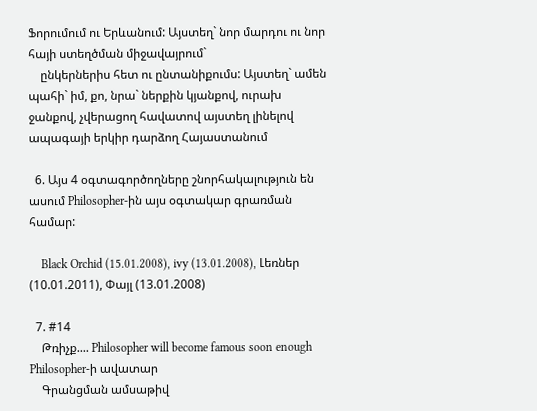Ֆորումում ու Երևանում: Այստեղ` նոր մարդու ու նոր հայի ստեղծման միջավայրում`
    ընկերներիս հետ ու ընտանիքումս: Այստեղ` ամեն պահի` իմ, քո, նրա` ներքին կյանքով, ուրախ ջանքով, չվերացող հավատով այստեղ լինելով ապագայի երկիր դարձող Հայաստանում

  6. Այս 4 օգտագործողները շնորհակալություն են ասում Philosopher-ին այս օգտակար գրառման համար:

    Black Orchid (15.01.2008), ivy (13.01.2008), Լեռներ (10.01.2011), Փայլ (13.01.2008)

  7. #14
    Թռիչք.... Philosopher will become famous soon enough Philosopher-ի ավատար
    Գրանցման ամսաթիվ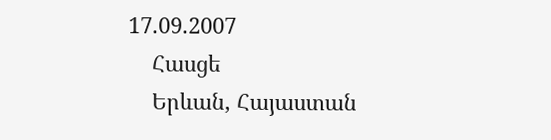17.09.2007
    Հասցե
    Երևան, Հայաստան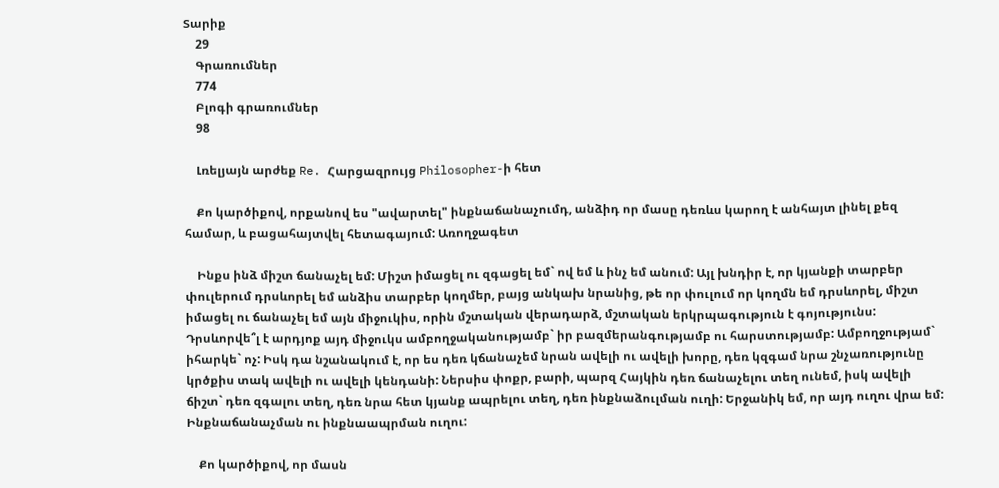Տարիք
    29
    Գրառումներ
    774
    Բլոգի գրառումներ
    98

    Լռելյայն արժեք Re. Հարցազրույց Philosopher-ի հետ

    Քո կարծիքով, որքանով ես "ավարտել" ինքնաճանաչումդ, անձիդ որ մասը դեռևս կարող է անհայտ լինել քեզ համար, և բացահայտվել հետագայում: Առողջագետ

    Ինքս ինձ միշտ ճանաչել եմ: Միշտ իմացել ու զգացել եմ` ով եմ և ինչ եմ անում: Այլ խնդիր է, որ կյանքի տարբեր փուլերում դրսևորել եմ անձիս տարբեր կողմեր, բայց անկախ նրանից, թե որ փուլում որ կողմն եմ դրսևորել, միշտ իմացել ու ճանաչել եմ այն միջուկիս, որին մշտական վերադարձ, մշտական երկրպագություն է գոյությունս: Դրսևորվե՞լ է արդյոք այդ միջուկս ամբողջականությամբ` իր բազմերանգությամբ ու հարստությամբ: Ամբողջությամ` իհարկե` ոչ: Իսկ դա նշանակում է, որ ես դեռ կճանաչեմ նրան ավելի ու ավելի խորը, դեռ կզգամ նրա շնչառությունը կրծքիս տակ ավելի ու ավելի կենդանի: Ներսիս փոքր, բարի, պարզ Հայկին դեռ ճանաչելու տեղ ունեմ, իսկ ավելի ճիշտ` դեռ զգալու տեղ, դեռ նրա հետ կյանք ապրելու տեղ, դեռ ինքնաձուլման ուղի: Երջանիկ եմ, որ այդ ուղու վրա եմ: Ինքնաճանաչման ու ինքնաապրման ուղու:

    Քո կարծիքով, որ մասն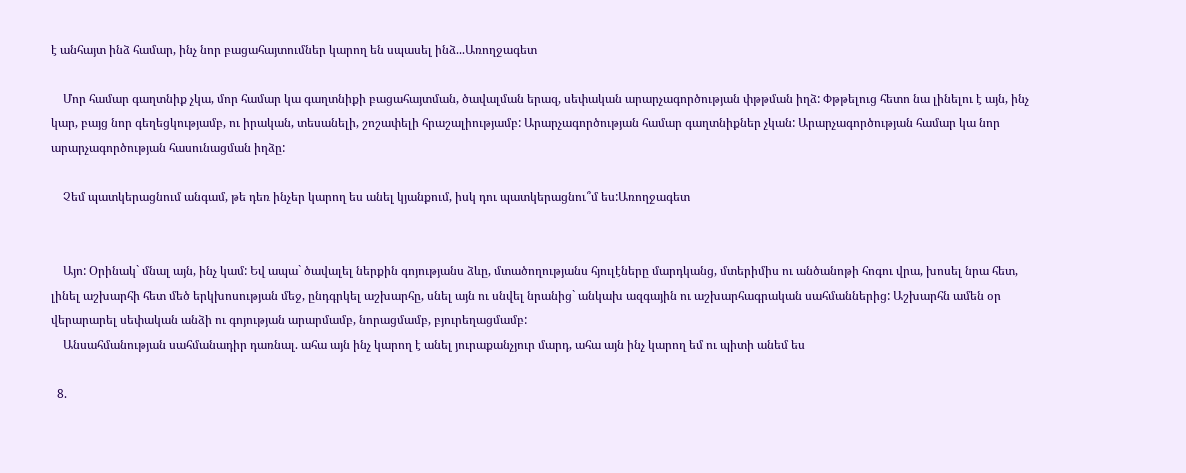է անհայտ ինձ համար, ինչ նոր բացահայտումներ կարող են սպասել ինձ...Առողջագետ

    Մոր համար գաղտնիք չկա, մոր համար կա գաղտնիքի բացահայտման, ծավալման երազ, սեփական արարչագործության փթթման իղձ: Փթթելուց հետո նա լինելու է այն, ինչ կար, բայց նոր գեղեցկությամբ, ու իրական, տեսանելի, շոշափելի հրաշալիությամբ: Արարչագործության համար գաղտնիքներ չկան: Արարչագործության համար կա նոր արարչագործության հասունացման իղձը:

    Չեմ պատկերացնում անգամ, թե դեռ ինչեր կարող ես անել կյանքում, իսկ դու պատկերացնու՞մ ես:Առողջագետ


    Այո: Օրինակ` մնալ այն, ինչ կամ: Եվ ապա` ծավալել ներքին գոյությանս ձևը, մտածողությանս հյուլէները մարդկանց, մտերիմիս ու անծանոթի հոգու վրա, խոսել նրա հետ, լինել աշխարհի հետ մեծ երկխոսության մեջ, ընդգրկել աշխարհը, սնել այն ու սնվել նրանից` անկախ ազգային ու աշխարհագրական սահմաններից: Աշխարհն ամեն օր վերարարել սեփական անձի ու գոյության արարմամբ, նորացմամբ, բյուրեղացմամբ:
    Անսահմանության սահմանադիր դառնալ. ահա այն ինչ կարող է անել յուրաքանչյուր մարդ, ահա այն ինչ կարող եմ ու պիտի անեմ ես

  8.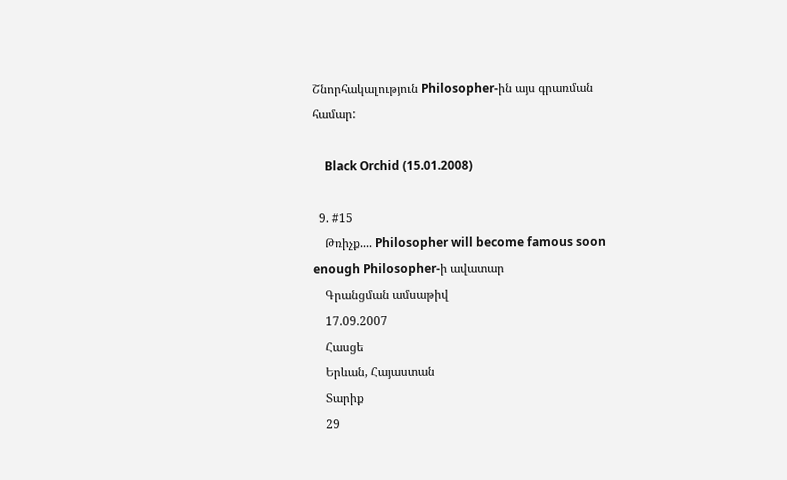Շնորհակալություն Philosopher-ին այս գրառման համար:

    Black Orchid (15.01.2008)

  9. #15
    Թռիչք.... Philosopher will become famous soon enough Philosopher-ի ավատար
    Գրանցման ամսաթիվ
    17.09.2007
    Հասցե
    Երևան, Հայաստան
    Տարիք
    29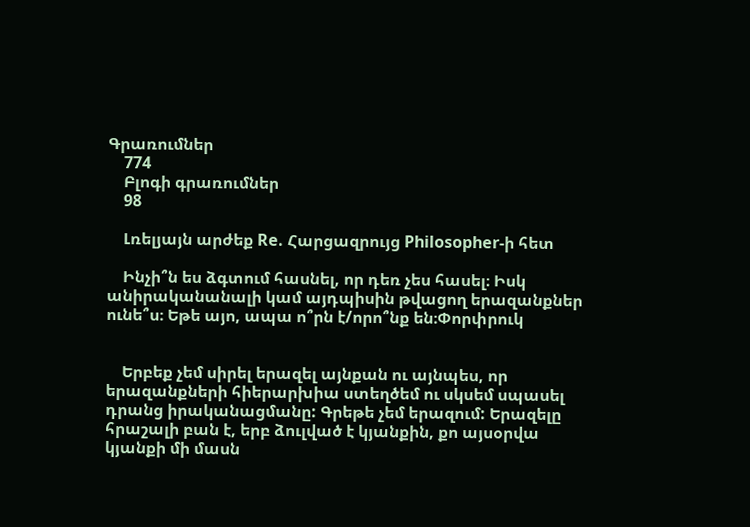Գրառումներ
    774
    Բլոգի գրառումներ
    98

    Լռելյայն արժեք Re. Հարցազրույց Philosopher-ի հետ

    Ինչի՞ն ես ձգտում հասնել, որ դեռ չես հասել։ Իսկ անիրականանալի կամ այդպիսին թվացող երազանքներ ունե՞ս։ Եթե այո, ապա ո՞րն է/որո՞նք են։Փորփրուկ


    Երբեք չեմ սիրել երազել այնքան ու այնպես, որ երազանքների հիերարխիա ստեղծեմ ու սկսեմ սպասել դրանց իրականացմանը: Գրեթե չեմ երազում: Երազելը հրաշալի բան է, երբ ձուլված է կյանքին, քո այսօրվա կյանքի մի մասն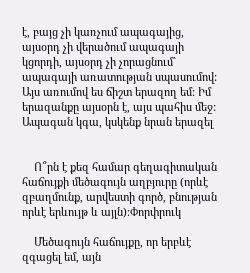է, բայց չի կառչում ապագայից, այսօրդ չի վերածում ապագայի կցորդի, այսօրդ չի չորացնում` ապագայի առատության սպասումով: Այս առումով ես ճիշտ երազող եմ: Իմ երազանքը այսօրն է, այս պահիս մեջ: Ապագան կգա, կսկենք նրան երազել


    Ո՞րն է քեզ համար գեղագիտական հաճույքի մեծագույն աղբյուրը (որևէ զբաղմունք, արվեստի գործ, բնության որևէ երևույթ և այլն)։Փորփրուկ

    Մեծագույն հաճույքը, որ երբևէ զգացել եմ, այն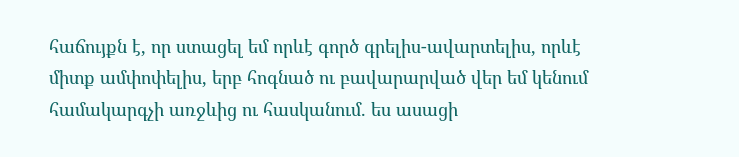հաճույքն է, որ ստացել եմ որևէ գործ գրելիս-ավարտելիս, որևէ միտք ամփոփելիս, երբ հոգնած ու բավարարված վեր եմ կենում համակարգչի առջևից ու հասկանում. ես ասացի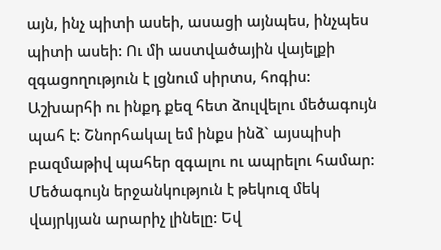այն, ինչ պիտի ասեի, ասացի այնպես, ինչպես պիտի ասեի: Ու մի աստվածային վայելքի զգացողություն է լցնում սիրտս, հոգիս: Աշխարհի ու ինքդ քեզ հետ ձուլվելու մեծագույն պահ է: Շնորհակալ եմ ինքս ինձ` այսպիսի բազմաթիվ պահեր զգալու ու ապրելու համար: Մեծագույն երջանկություն է թեկուզ մեկ վայրկյան արարիչ լինելը: Եվ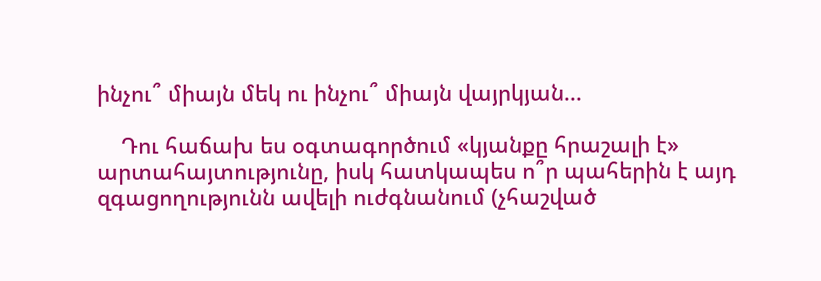ինչու՞ միայն մեկ ու ինչու՞ միայն վայրկյան...

    Դու հաճախ ես օգտագործում «կյանքը հրաշալի է» արտահայտությունը, իսկ հատկապես ո՞ր պահերին է այդ զգացողությունն ավելի ուժգնանում (չհաշված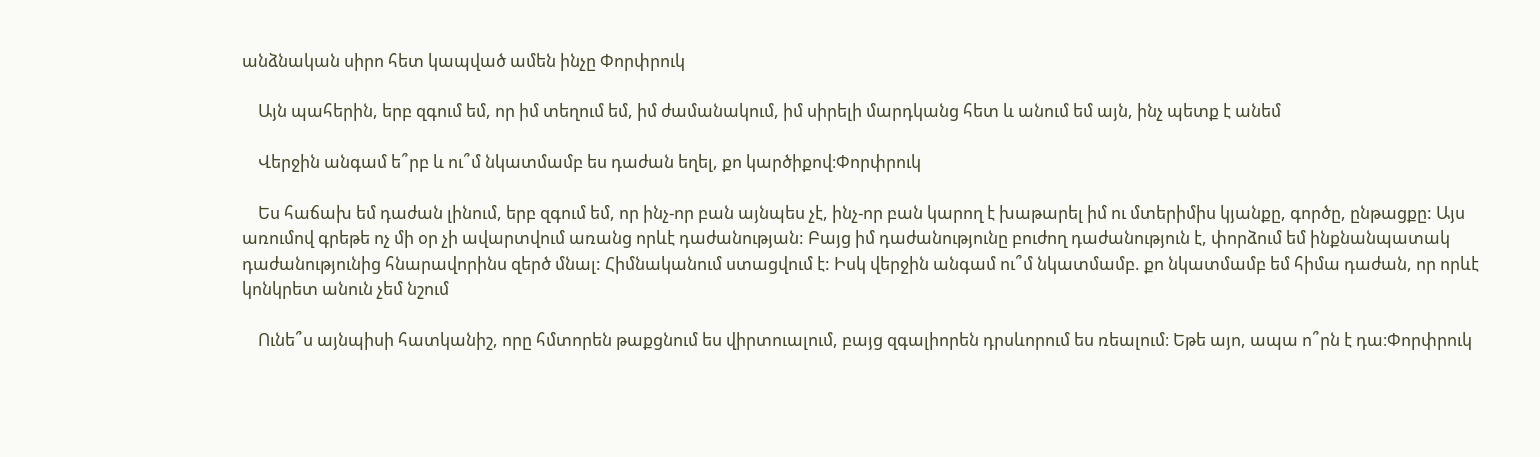անձնական սիրո հետ կապված ամեն ինչը Փորփրուկ

    Այն պահերին, երբ զգում եմ, որ իմ տեղում եմ, իմ ժամանակում, իմ սիրելի մարդկանց հետ և անում եմ այն, ինչ պետք է անեմ

    Վերջին անգամ ե՞րբ և ու՞մ նկատմամբ ես դաժան եղել, քո կարծիքով։Փորփրուկ

    Ես հաճախ եմ դաժան լինում, երբ զգում եմ, որ ինչ-որ բան այնպես չէ, ինչ-որ բան կարող է խաթարել իմ ու մտերիմիս կյանքը, գործը, ընթացքը: Այս առումով գրեթե ոչ մի օր չի ավարտվում առանց որևէ դաժանության: Բայց իմ դաժանությունը բուժող դաժանություն է, փորձում եմ ինքնանպատակ դաժանությունից հնարավորինս զերծ մնալ: Հիմնականում ստացվում է: Իսկ վերջին անգամ ու՞մ նկատմամբ. քո նկատմամբ եմ հիմա դաժան, որ որևէ կոնկրետ անուն չեմ նշում

    Ունե՞ս այնպիսի հատկանիշ, որը հմտորեն թաքցնում ես վիրտուալում, բայց զգալիորեն դրսևորում ես ռեալում։ Եթե այո, ապա ո՞րն է դա։Փորփրուկ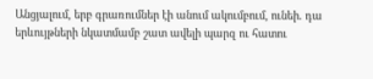Անցյալում, երբ գրառումներ էի անում ակումբում, ունեի. դա երևույթների նկատմամբ շատ ավելի պարզ ու հատու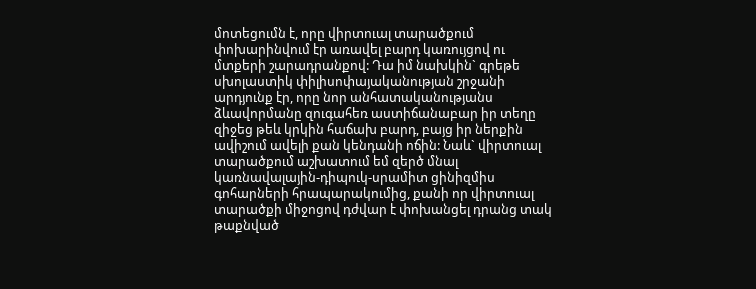մոտեցումն է, որը վիրտուալ տարածքում փոխարինվում էր առավել բարդ կառույցով ու մտքերի շարադրանքով: Դա իմ նախկին` գրեթե սխոլաստիկ փիլիսոփայականության շրջանի արդյունք էր, որը նոր անհատականությանս ձևավորմանը զուգահեռ աստիճանաբար իր տեղը զիջեց թեև կրկին հաճախ բարդ, բայց իր ներքին ավիշում ավելի քան կենդանի ոճին: Նաև` վիրտուալ տարածքում աշխատում եմ զերծ մնալ կառնավալային-դիպուկ-սրամիտ ցինիզմիս գոհարների հրապարակումից, քանի որ վիրտուալ տարածքի միջոցով դժվար է փոխանցել դրանց տակ թաքնված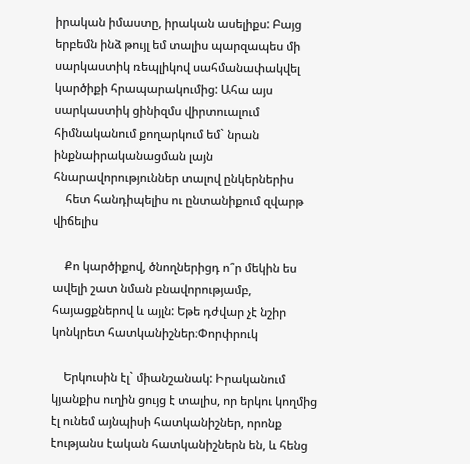իրական իմաստը, իրական ասելիքս: Բայց երբեմն ինձ թույլ եմ տալիս պարզապես մի սարկաստիկ ռեպլիկով սահմանափակվել կարծիքի հրապարակումից: Ահա այս սարկաստիկ ցինիզմս վիրտուալում հիմնականում քողարկում եմ` նրան ինքնաիրականացման լայն հնարավորություններ տալով ընկերներիս
    հետ հանդիպելիս ու ընտանիքում զվարթ վիճելիս

    Քո կարծիքով, ծնողներիցդ ո՞ր մեկին ես ավելի շատ նման բնավորությամբ, հայացքներով և այլն: Եթե դժվար չէ նշիր կոնկրետ հատկանիշներ։Փորփրուկ

    Երկուսին էլ` միանշանակ: Իրականում կյանքիս ուղին ցույց է տալիս, որ երկու կողմից էլ ունեմ այնպիսի հատկանիշներ, որոնք էությանս էական հատկանիշներն են, և հենց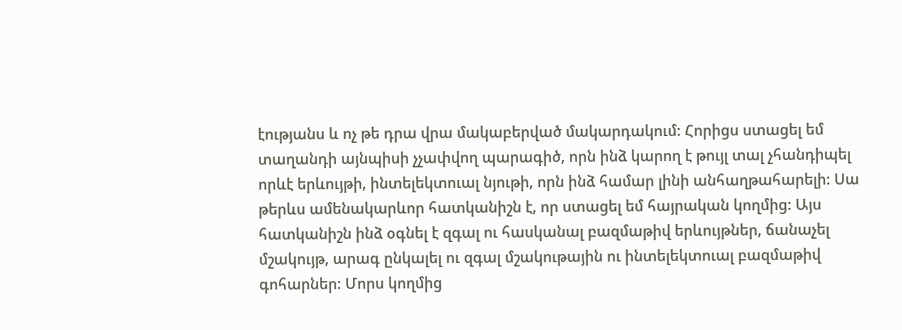էությանս և ոչ թե դրա վրա մակաբերված մակարդակում: Հորիցս ստացել եմ տաղանդի այնպիսի չչափվող պարագիծ, որն ինձ կարող է թույլ տալ չհանդիպել որևէ երևույթի, ինտելեկտուալ նյութի, որն ինձ համար լինի անհաղթահարելի: Սա թերևս ամենակարևոր հատկանիշն է, որ ստացել եմ հայրական կողմից: Այս հատկանիշն ինձ օգնել է զգալ ու հասկանալ բազմաթիվ երևույթներ, ճանաչել մշակույթ, արագ ընկալել ու զգալ մշակութային ու ինտելեկտուալ բազմաթիվ գոհարներ: Մորս կողմից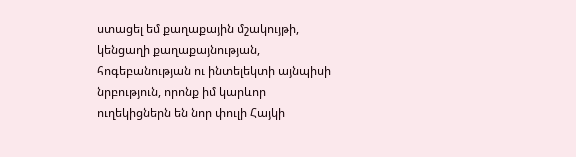ստացել եմ քաղաքային մշակույթի, կենցաղի քաղաքայնության, հոգեբանության ու ինտելեկտի այնպիսի նրբություն, որոնք իմ կարևոր ուղեկիցներն են նոր փուլի Հայկի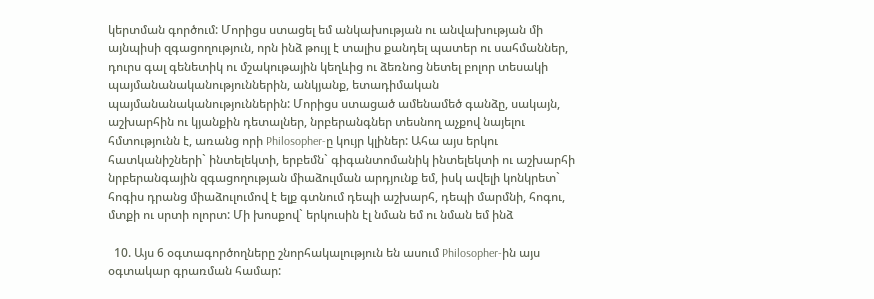կերտման գործում: Մորիցս ստացել եմ անկախության ու անվախության մի այնպիսի զգացողություն, որն ինձ թույլ է տալիս քանդել պատեր ու սահմաններ, դուրս գալ գենետիկ ու մշակութային կեղևից ու ձեռնոց նետել բոլոր տեսակի պայմանանականություններին, անկյանք, ետադիմական պայմանանականություններին: Մորիցս ստացած ամենամեծ գանձը, սակայն, աշխարհին ու կյանքին դետալներ, նրբերանգներ տեսնող աչքով նայելու հմտությունն է, առանց որի Philosopher-ը կույր կլիներ: Ահա այս երկու հատկանիշների` ինտելեկտի, երբեմն` գիգանտոմանիկ ինտելեկտի ու աշխարհի նրբերանգային զգացողության միաձուլման արդյունք եմ, իսկ ավելի կոնկրետ` հոգիս դրանց միաձուլումով է ելք գտնում դեպի աշխարհ, դեպի մարմնի, հոգու, մտքի ու սրտի ոլորտ: Մի խոսքով` երկուսին էլ նման եմ ու նման եմ ինձ

  10. Այս 6 օգտագործողները շնորհակալություն են ասում Philosopher-ին այս օգտակար գրառման համար: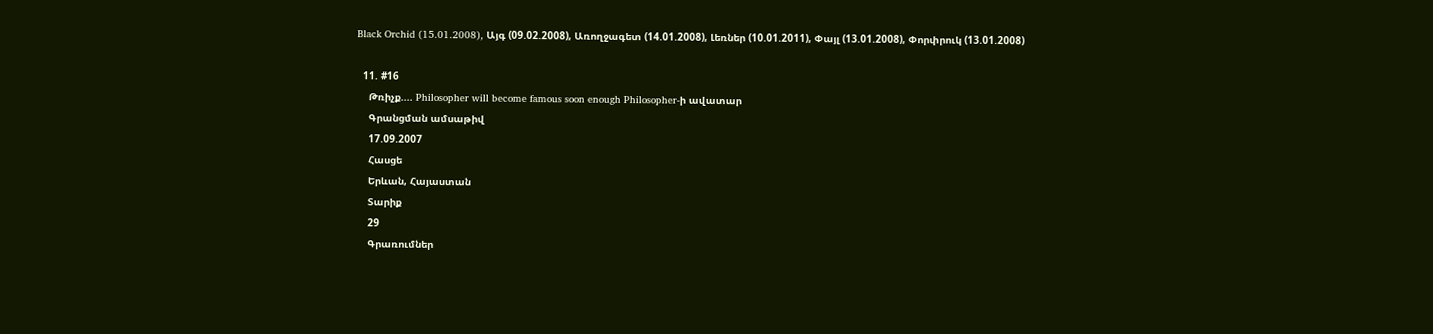Black Orchid (15.01.2008), Այգ (09.02.2008), Առողջագետ (14.01.2008), Լեռներ (10.01.2011), Փայլ (13.01.2008), Փորփրուկ (13.01.2008)

  11. #16
    Թռիչք.... Philosopher will become famous soon enough Philosopher-ի ավատար
    Գրանցման ամսաթիվ
    17.09.2007
    Հասցե
    Երևան, Հայաստան
    Տարիք
    29
    Գրառումներ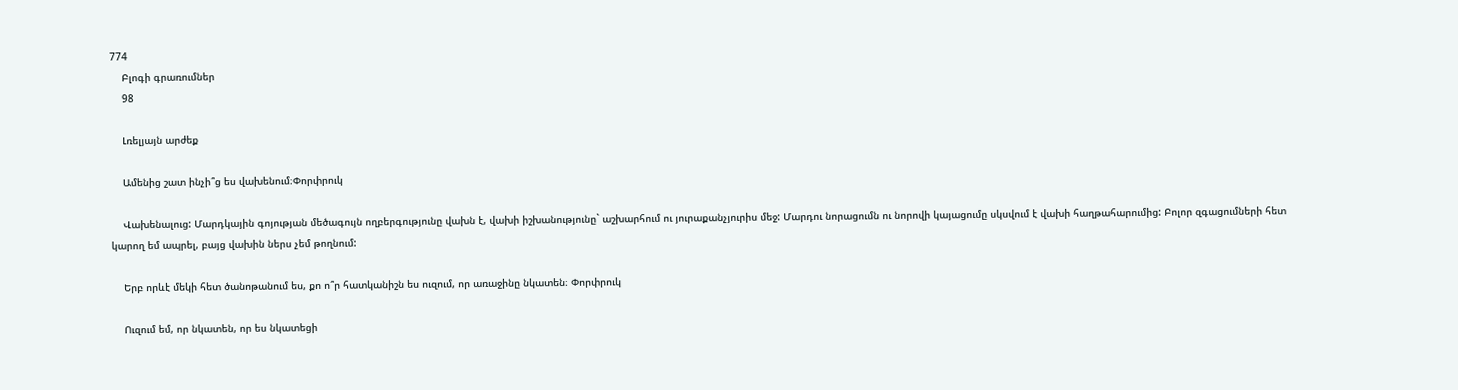774
    Բլոգի գրառումներ
    98

    Լռելյայն արժեք

    Ամենից շատ ինչի՞ց ես վախենում։Փորփրուկ

    Վախենալուց: Մարդկային գոյության մեծագույն ողբերգությունը վախն է, վախի իշխանությունը` աշխարհում ու յուրաքանչյուրիս մեջ: Մարդու նորացումն ու նորովի կայացումը սկսվում է վախի հաղթահարումից: Բոլոր զգացումների հետ կարող եմ ապրել, բայց վախին ներս չեմ թողնում:

    Երբ որևէ մեկի հետ ծանոթանում ես, քո ո՞ր հատկանիշն ես ուզում, որ առաջինը նկատեն։ Փորփրուկ

    Ուզում եմ, որ նկատեն, որ ես նկատեցի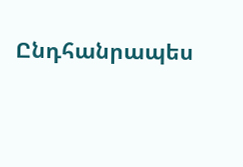Ընդհանրապես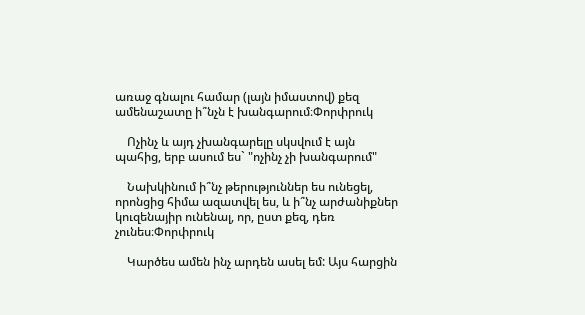առաջ գնալու համար (լայն իմաստով) քեզ ամենաշատը ի՞նչն է խանգարում։Փորփրուկ

    Ոչինչ և այդ չխանգարելը սկսվում է այն պահից, երբ ասում ես` "ոչինչ չի խանգարում"

    Նախկինում ի՞նչ թերություններ ես ունեցել, որոնցից հիմա ազատվել ես, և ի՞նչ արժանիքներ կուզենայիր ունենալ, որ, ըստ քեզ, դեռ չունես։Փորփրուկ

    Կարծես ամեն ինչ արդեն ասել եմ: Այս հարցին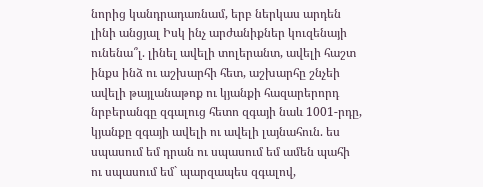նորից կանդրադառնամ, երբ ներկաս արդեն լինի անցյալ Իսկ ինչ արժանիքներ կուզենայի ունենա՞լ. լինել ավելի տոլերանտ, ավելի հաշտ ինքս ինձ ու աշխարհի հետ, աշխարհը շնչեի ավելի թայլանաթոք ու կյանքի հազարերորդ նրբերանգը զգալուց հետո զգայի նաև 1001-րդը, կյանքը զգայի ավելի ու ավելի լայնահուն. ես սպասում եմ դրան ու սպասում եմ ամեն պահի ու սպասում եմ` պարզապես զգալով,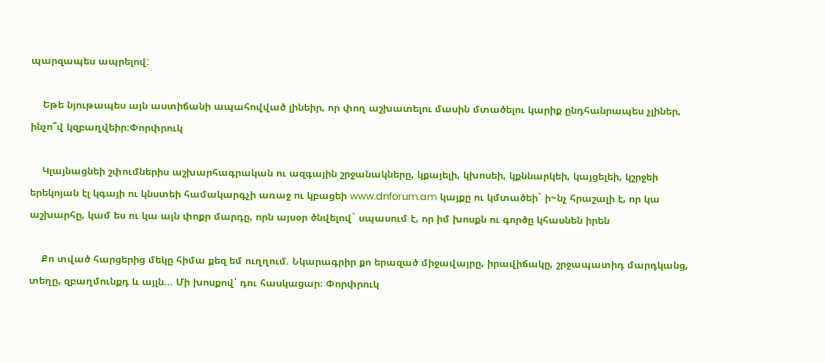պարզապես ապրելով:

    Եթե նյութապես այն աստիճանի ապահովված լինեիր, որ փող աշխատելու մասին մտածելու կարիք ընդհանրապես չլիներ, ինչո՞վ կզբաղվեիր։Փորփրուկ

    Կլայնացնեի շփումներիս աշխարհագրական ու ազգային շրջանակները, կքայելի, կխոսեի, կքննարկեի, կայցելեի, կշրջեի երեկոյան էլ կգայի ու կնստեի համակարգչի առաջ ու կբացեի www.dnforum.am կայքը ու կմտածեի` ի~նչ հրաշալի է, որ կա աշխարհը, կամ ես ու կա այն փոքր մարդը, որն այսօր ծնվելով` սպասում է, որ իմ խոսքն ու գործը կհասնեն իրեն

    Քո տված հարցերից մեկը հիմա քեզ եմ ուղղում. Նկարագրիր քո երազած միջավայրը, իրավիճակը, շրջապատիդ մարդկանց, տեղը, զբաղմունքդ և այլն... Մի խոսքով՝ դու հասկացար։ Փորփրուկ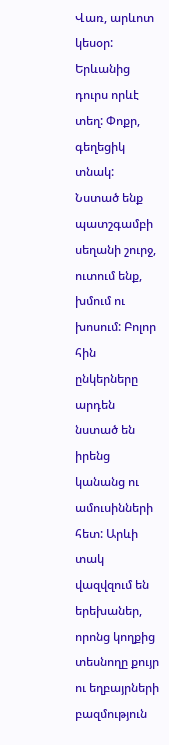Վառ, արևոտ կեսօր: Երևանից դուրս որևէ տեղ: Փոքր, գեղեցիկ տնակ: Նստած ենք պատշգամբի սեղանի շուրջ, ուտում ենք, խմում ու խոսում: Բոլոր հին ընկերները արդեն նստած են իրենց կանանց ու ամուսինների հետ: Արևի տակ վազվզում են երեխաներ, որոնց կողքից տեսնողը քույր ու եղբայրների բազմություն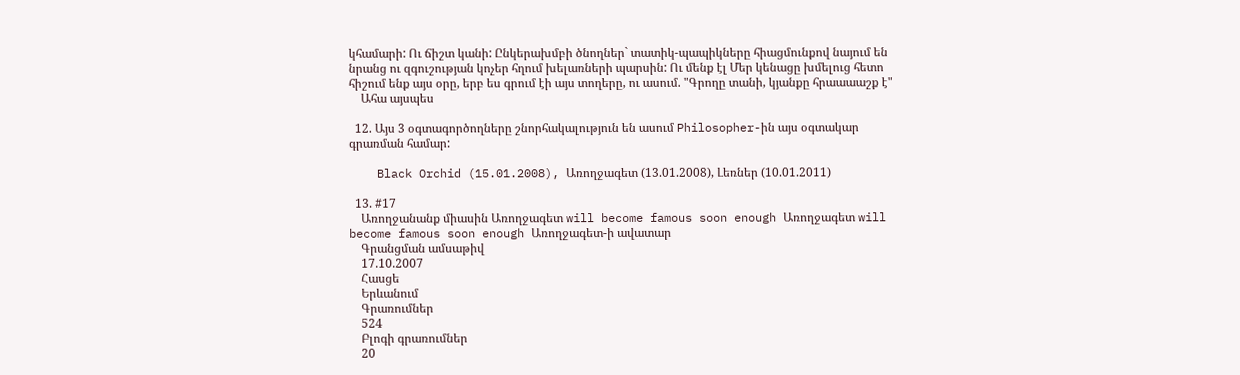կհամարի: Ու ճիշտ կանի: Ընկերախմբի ծնողներ` տատիկ-պապիկները հիացմունքով նայում են նրանց ու զգուշության կոչեր հղում խելառների պարսին: Ու մենք էլ Մեր կենացը խմելուց հետո հիշում ենք այս օրը, երբ ես գրում էի այս տողերը, ու ասում. "Գրողը տանի, կյանքը հրաաաաշք է"
    Ահա այսպես

  12. Այս 3 օգտագործողները շնորհակալություն են ասում Philosopher-ին այս օգտակար գրառման համար:

    Black Orchid (15.01.2008), Առողջագետ (13.01.2008), Լեռներ (10.01.2011)

  13. #17
    Առողջանանք միասին Առողջագետ will become famous soon enough Առողջագետ will become famous soon enough Առողջագետ-ի ավատար
    Գրանցման ամսաթիվ
    17.10.2007
    Հասցե
    Երևանում
    Գրառումներ
    524
    Բլոգի գրառումներ
    20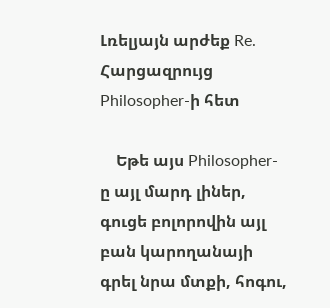Լռելյայն արժեք Re. Հարցազրույց Philosopher-ի հետ

    Եթե այս Philosopher-ը այլ մարդ լիներ, գուցե բոլորովին այլ բան կարողանայի գրել նրա մտքի, հոգու,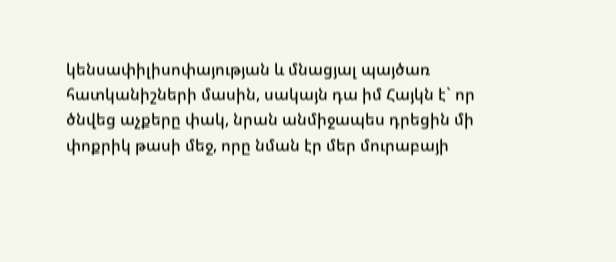կենսափիլիսոփայության և մնացյալ պայծառ հատկանիշների մասին, սակայն դա իմ Հայկն է` որ ծնվեց աչքերը փակ, նրան անմիջապես դրեցին մի փոքրիկ թասի մեջ, որը նման էր մեր մուրաբայի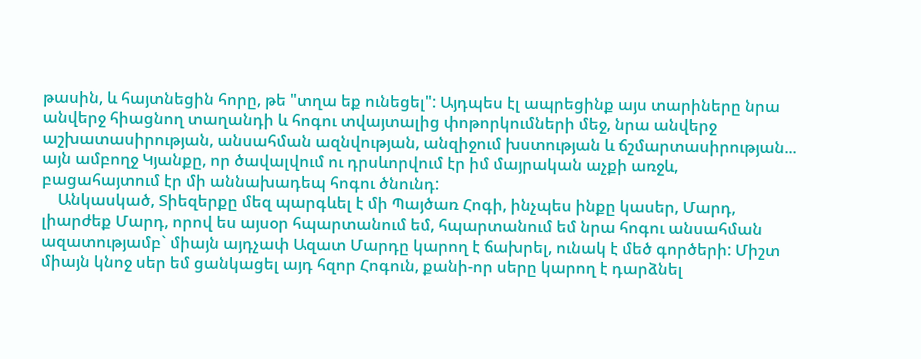թասին, և հայտնեցին հորը, թե "տղա եք ունեցել": Այդպես էլ ապրեցինք այս տարիները նրա անվերջ հիացնող տաղանդի և հոգու տվայտալից փոթորկումների մեջ, նրա անվերջ աշխատասիրության, անսահման ազնվության, անզիջում խստության և ճշմարտասիրության... այն ամբողջ Կյանքը, որ ծավալվում ու դրսևորվում էր իմ մայրական աչքի առջև, բացահայտում էր մի աննախադեպ հոգու ծնունդ:
    Անկասկած, Տիեզերքը մեզ պարգևել է մի Պայծառ Հոգի, ինչպես ինքը կասեր, Մարդ, լիարժեք Մարդ, որով ես այսօր հպարտանում եմ, հպարտանում եմ նրա հոգու անսահման ազատությամբ` միայն այդչափ Ազատ Մարդը կարող է ճախրել, ունակ է մեծ գործերի: Միշտ միայն կնոջ սեր եմ ցանկացել այդ հզոր Հոգուն, քանի-որ սերը կարող է դարձնել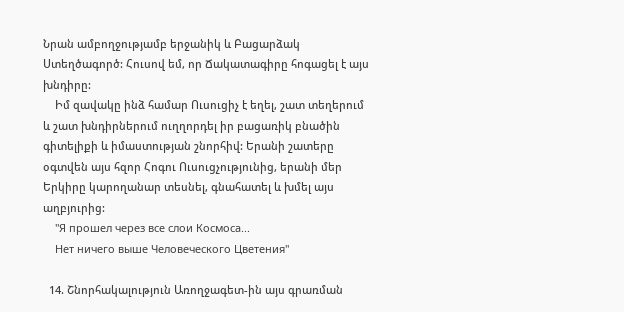Նրան ամբողջությամբ երջանիկ և Բացարձակ Ստեղծագործ: Հուսով եմ, որ Ճակատագիրը հոգացել է այս խնդիրը:
    Իմ զավակը ինձ համար Ուսուցիչ է եղել, շատ տեղերում և շատ խնդիրներում ուղղորդել իր բացառիկ բնածին գիտելիքի և իմաստության շնորհիվ: Երանի շատերը օգտվեն այս հզոր Հոգու Ուսուցչությունից, երանի մեր Երկիրը կարողանար տեսնել, գնահատել և խմել այս աղբյուրից:
    "Я прошел через все слои Космоса...
    Нет ничего выше Человеческого Цветения"

  14. Շնորհակալություն Առողջագետ-ին այս գրառման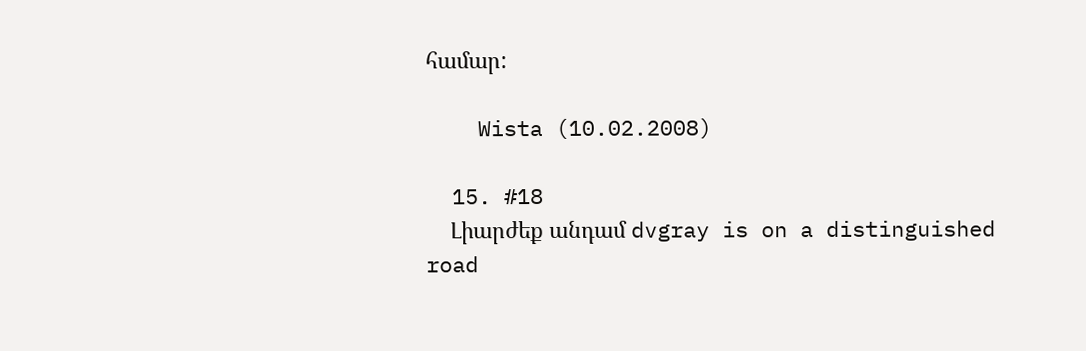համար:

    Wista (10.02.2008)

  15. #18
    Լիարժեք անդամ dvgray is on a distinguished road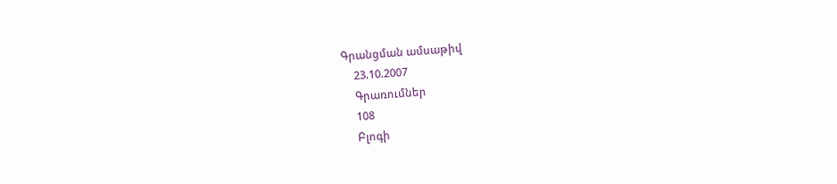Գրանցման ամսաթիվ
    23.10.2007
    Գրառումներ
    108
    Բլոգի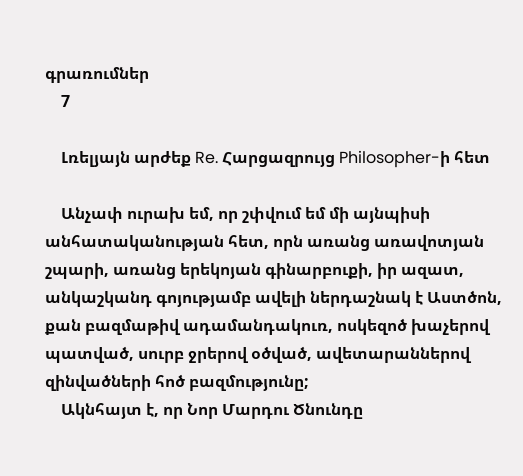գրառումներ
    7

    Լռելյայն արժեք Re. Հարցազրույց Philosopher-ի հետ

    Անչափ ուրախ եմ, որ շփվում եմ մի այնպիսի անհատականության հետ, որն առանց առավոտյան շպարի, առանց երեկոյան գինարբուքի, իր ազատ, անկաշկանդ գոյությամբ ավելի ներդաշնակ է Աստծոն, քան բազմաթիվ ադամանդակուռ, ոսկեզոծ խաչերով պատված, սուրբ ջրերով օծված, ավետարաններով զինվածների հոծ բազմությունը;
    Ակնհայտ է, որ Նոր Մարդու Ծնունդը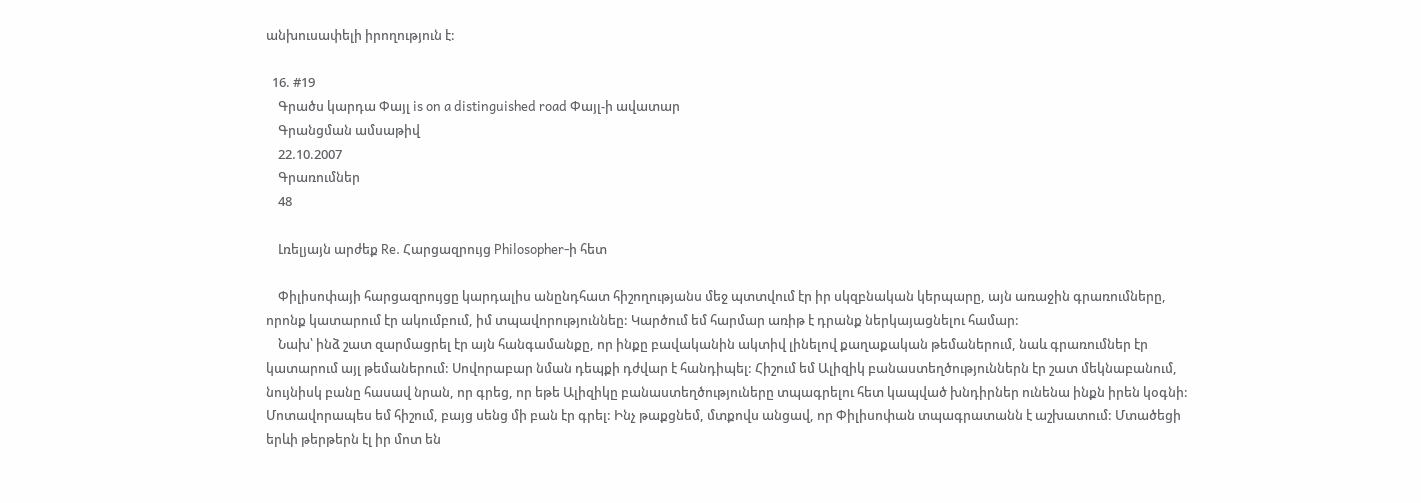անխուսափելի իրողություն է:

  16. #19
    Գրածս կարդա Փայլ is on a distinguished road Փայլ-ի ավատար
    Գրանցման ամսաթիվ
    22.10.2007
    Գրառումներ
    48

    Լռելյայն արժեք Re. Հարցազրույց Philosopher-ի հետ

    Փիլիսոփայի հարցազրույցը կարդալիս անընդհատ հիշողությանս մեջ պտտվում էր իր սկզբնական կերպարը, այն առաջին գրառումները, որոնք կատարում էր ակումբում, իմ տպավորություննեը: Կարծում եմ հարմար առիթ է դրանք ներկայացնելու համար:
    Նախ՝ ինձ շատ զարմացրել էր այն հանգամանքը, որ ինքը բավականին ակտիվ լինելով քաղաքական թեմաներում, նաև գրառումներ էր կատարում այլ թեմաներում: Սովորաբար նման դեպքի դժվար է հանդիպել: Հիշում եմ Ալիզիկ բանաստեղծություններն էր շատ մեկնաբանում, նույնիսկ բանը հասավ նրան, որ գրեց, որ եթե Ալիզիկը բանաստեղծություները տպագրելու հետ կապված խնդիրներ ունենա ինքն իրեն կօգնի: Մոտավորապես եմ հիշում, բայց սենց մի բան էր գրել: Ինչ թաքցնեմ, մտքովս անցավ, որ Փիլիսոփան տպագրատանն է աշխատում: Մտածեցի երևի թերթերն էլ իր մոտ են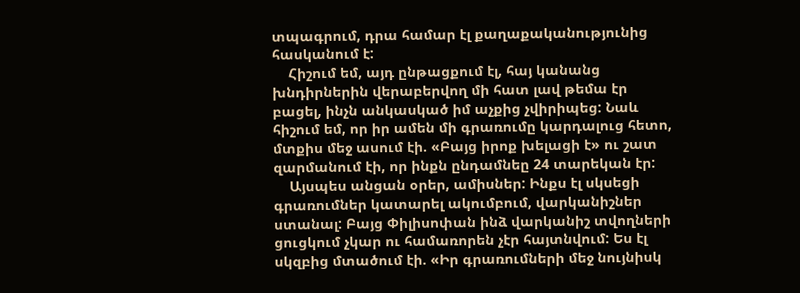տպագրում, դրա համար էլ քաղաքականությունից հասկանում է:
    Հիշում եմ, այդ ընթացքում էլ, հայ կանանց խնդիրներին վերաբերվող մի հատ լավ թեմա էր բացել, ինչն անկասկած իմ աչքից չվիրիպեց: Նաև հիշում եմ, որ իր ամեն մի գրառումը կարդալուց հետո, մտքիս մեջ ասում էի. «Բայց իրոք խելացի է» ու շատ զարմանում էի, որ ինքն ընդամնեը 24 տարեկան էր:
    Այսպես անցան օրեր, ամիսներ: Ինքս էլ սկսեցի գրառումներ կատարել ակումբում, վարկանիշներ ստանալ: Բայց Փիլիսոփան ինձ վարկանիշ տվողների ցուցկում չկար ու համառորեն չէր հայտնվում: Ես էլ սկզբից մտածում էի. «Իր գրառումների մեջ նույնիսկ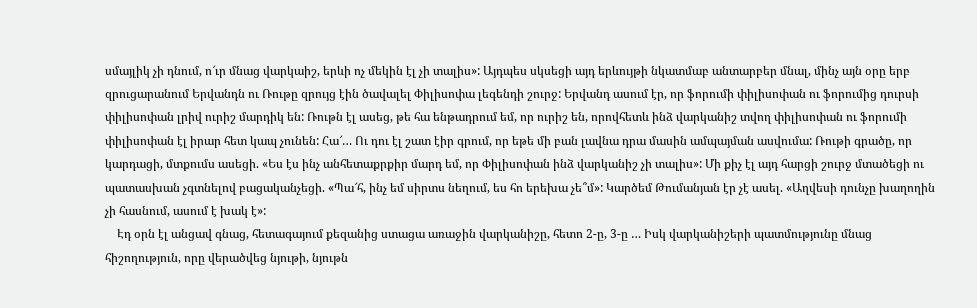սմայլիկ չի դնում, ո՜ւր մնաց վարկաիշ, երևի ոչ մեկին էլ չի տալիս»: Այդպես սկսեցի այդ երևույթի նկատմաբ անտարբեր մնալ, մինչ այն օրը երբ զրուցարանում Երվանդն ու Ռութը զրույց էին ծավալել Փիլիսոփա լեգենդի շուրջ: Երվանդ ասում էր, որ ֆորումի փիլիսոփան ու ֆորումից դուրսի փիլիսոփան լրիվ ուրիշ մարդիկ են: Ռութն էլ ասեց, թե հա ենթադրում եմ, որ ուրիշ են, որովհետև ինձ վարկանիշ տվող փիլիսոփան ու ֆորումի փիլիսոփան էլ իրար հետ կապ չունեն: Հա՜… Ու դու էլ շատ էիր գրում, որ եթե մի բան լավնա դրա մասին ամպայման ասվումա: Ռութի գրածը, որ կարդացի, մտքումս ասեցի. «Ես էս ինչ անհետաքրքիր մարդ եմ, որ Փիլիսոփան ինձ վարկանիշ չի տալիս»: Մի քիչ էլ այդ հարցի շուրջ մտածեցի ու պատասխան չգտնելով բացականչեցի. «Պա՜հ, ինչ եմ սիրտս նեղում, ես հո երեխա չե՞մ»: Կարծեմ Թումանյան էր չէ ասել. «Աղվեսի դունչը խաղողին չի հասնում, ասում է խակ է»:
    Էդ օրն էլ անցավ գնաց, հետագայում քեզանից ստացա առաջին վարկանիշը, հետո 2-ը, 3-ը … Իսկ վարկանիշերի պատմությունը մնաց հիշողություն, որը վերածվեց նյութի, նյութն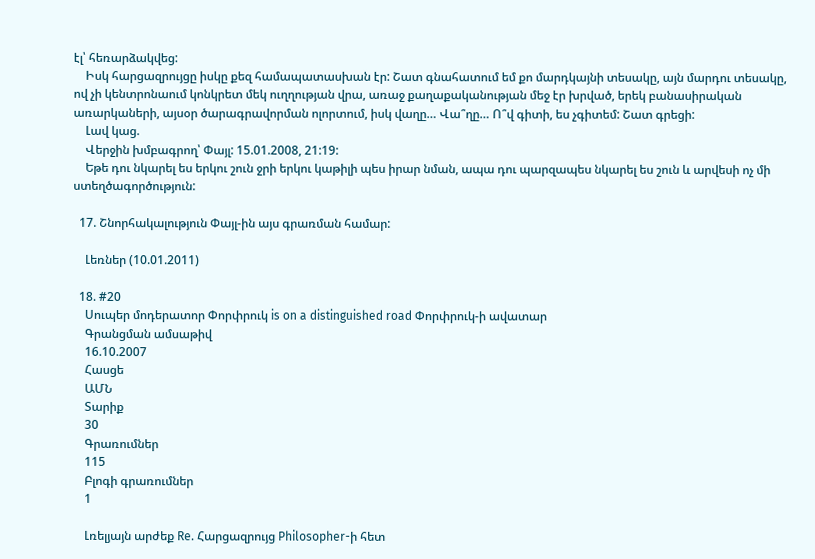էլ՝ հեռարձակվեց:
    Իսկ հարցազրույցը իսկը քեզ համապատասխան էր: Շատ գնահատում եմ քո մարդկայնի տեսակը, այն մարդու տեսակը, ով չի կենտրոնաում կոնկրետ մեկ ուղղության վրա, առաջ քաղաքականության մեջ էր խրված, երեկ բանասիրական առարկաների, այսօր ծարագրավորման ոլորտում, իսկ վաղը… Վա՞ղը… Ո՞վ գիտի, ես չգիտեմ: Շատ գրեցի:
    Լավ կաց.
    Վերջին խմբագրող՝ Փայլ: 15.01.2008, 21:19:
    Եթե դու նկարել ես երկու շուն ջրի երկու կաթիլի պես իրար նման, ապա դու պարզապես նկարել ես շուն և արվեսի ոչ մի ստեղծագործություն:

  17. Շնորհակալություն Փայլ-ին այս գրառման համար:

    Լեռներ (10.01.2011)

  18. #20
    Սուպեր մոդերատոր Փորփրուկ is on a distinguished road Փորփրուկ-ի ավատար
    Գրանցման ամսաթիվ
    16.10.2007
    Հասցե
    ԱՄՆ
    Տարիք
    30
    Գրառումներ
    115
    Բլոգի գրառումներ
    1

    Լռելյայն արժեք Re. Հարցազրույց Philosopher-ի հետ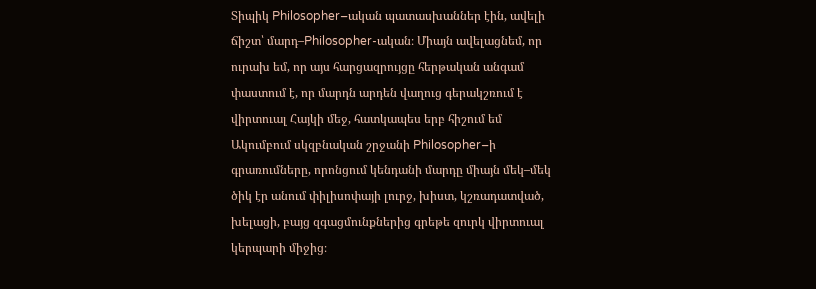Տիպիկ Philosopher–ական պատասխաններ էին, ավելի ճիշտ՝ մարդ–Philosopher-ական։ Միայն ավելացնեմ, որ ուրախ եմ, որ այս հարցազրույցը հերթական անգամ փաստում է, որ մարդն արդեն վաղուց գերակշռում է վիրտուալ Հայկի մեջ, հատկապես երբ հիշում եմ Ակումբում սկզբնական շրջանի Philosopher–ի գրառումները, որոնցում կենդանի մարդը միայն մեկ–մեկ ծիկ էր անում փիլիսոփայի լուրջ, խիստ, կշռադատված, խելացի, բայց զգացմունքներից գրեթե զուրկ վիրտուալ կերպարի միջից։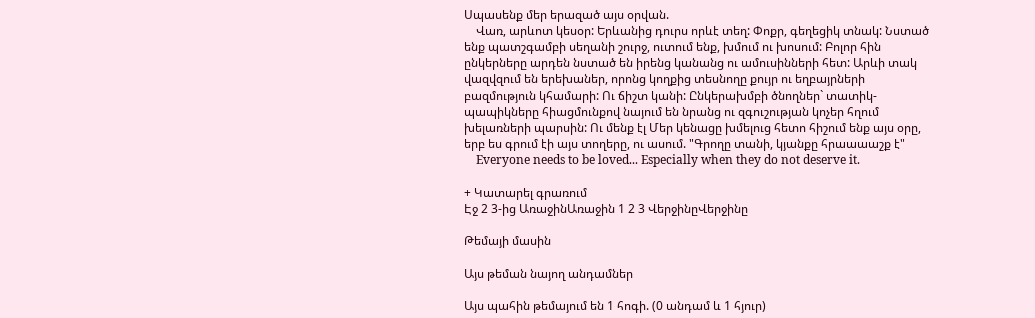Սպասենք մեր երազած այս օրվան.
    Վառ, արևոտ կեսօր: Երևանից դուրս որևէ տեղ: Փոքր, գեղեցիկ տնակ: Նստած ենք պատշգամբի սեղանի շուրջ, ուտում ենք, խմում ու խոսում: Բոլոր հին ընկերները արդեն նստած են իրենց կանանց ու ամուսինների հետ: Արևի տակ վազվզում են երեխաներ, որոնց կողքից տեսնողը քույր ու եղբայրների բազմություն կհամարի: Ու ճիշտ կանի: Ընկերախմբի ծնողներ` տատիկ-պապիկները հիացմունքով նայում են նրանց ու զգուշության կոչեր հղում խելառների պարսին: Ու մենք էլ Մեր կենացը խմելուց հետո հիշում ենք այս օրը, երբ ես գրում էի այս տողերը, ու ասում. "Գրողը տանի, կյանքը հրաաաաշք է"
    Everyone needs to be loved... Especially when they do not deserve it.

+ Կատարել գրառում
Էջ 2 3-ից ԱռաջինԱռաջին 1 2 3 ՎերջինըՎերջինը

Թեմայի մասին

Այս թեման նայող անդամներ

Այս պահին թեմայում են 1 հոգի. (0 անդամ և 1 հյուր)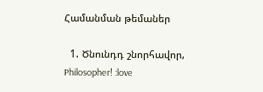Համանման թեմաներ

  1. Ծնունդդ շնորհավոր, Philosopher! :love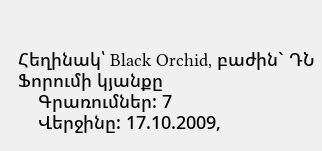Հեղինակ՝ Black Orchid, բաժին` ԴՆ Ֆորումի կյանքը
    Գրառումներ: 7
    Վերջինը: 17.10.2009,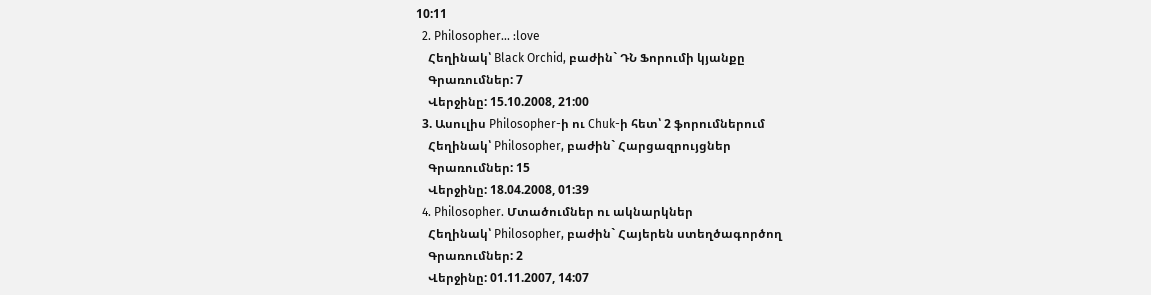10:11
  2. Philosopher... :love
    Հեղինակ՝ Black Orchid, բաժին` ԴՆ Ֆորումի կյանքը
    Գրառումներ: 7
    Վերջինը: 15.10.2008, 21:00
  3. Ասուլիս Philosopher-ի ու Chuk-ի հետ՝ 2 ֆորումներում
    Հեղինակ՝ Philosopher, բաժին` Հարցազրույցներ
    Գրառումներ: 15
    Վերջինը: 18.04.2008, 01:39
  4. Philosopher. Մտածումներ ու ակնարկներ
    Հեղինակ՝ Philosopher, բաժին` Հայերեն ստեղծագործող
    Գրառումներ: 2
    Վերջինը: 01.11.2007, 14:07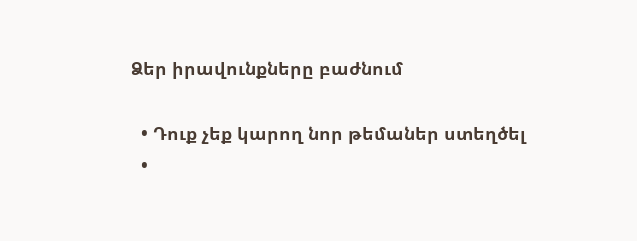Ձեր իրավունքները բաժնում

  • Դուք չեք կարող նոր թեմաներ ստեղծել
  •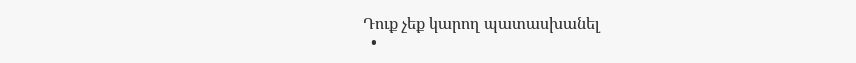Դուք չեք կարող պատասխանել
  •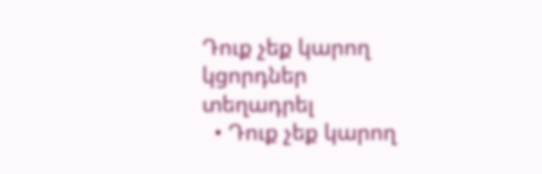Դուք չեք կարող կցորդներ տեղադրել
  • Դուք չեք կարող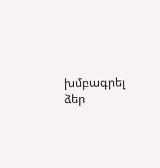խմբագրել ձեր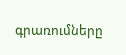գրառումները